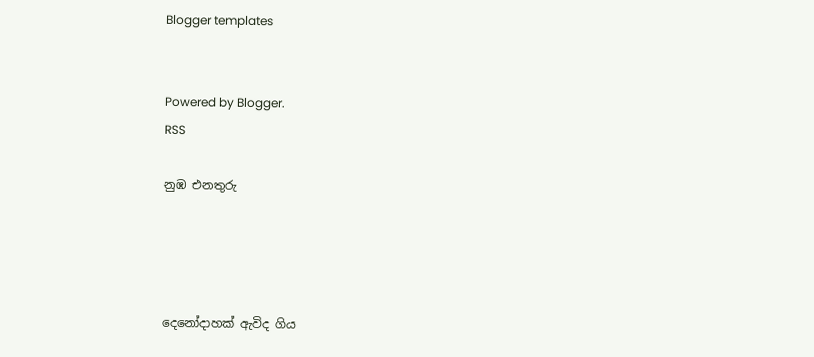Blogger templates


Powered by Blogger.
RSS

නුඹ එනතුරු




දෙනෝදාහක් ඇවිද ගිය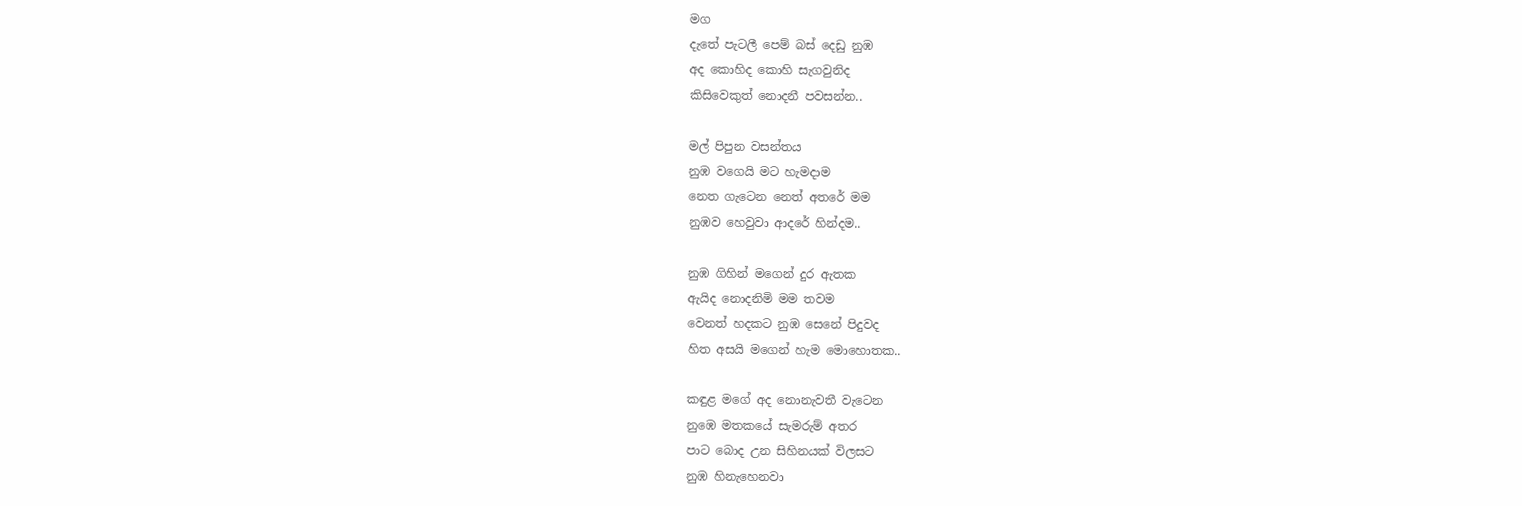මග
දැතේ පැටලී පෙම් බස් දෙඩු නුඹ
අද කොහිද කොහි සැගවුනිද
කිසිවෙකුත් නොදනී පවසන්න..

මල් පිපුන වසන්තය
නුඹ වගෙයි මට හැමදාම
නෙත ගැටෙන නෙත් අතරේ මම
නුඹව හෙවුවා ආදරේ හින්දම..

නුඹ ගිහින් මගෙන් දුර ඇතක
ඇයිද නොදනිමි මම තවම
වෙනත් හදකට නුඹ සෙනේ පිදුවද
හිත අසයි මගෙන් හැම මොහොතක..

කඳුළ මගේ අද නොනැවතී වැටෙන
නුඹෙ මතකයේ සැමරුම් අතර
පාට බොද උන සිහිනයක් විලසට
නුඹ හිනැහෙනවා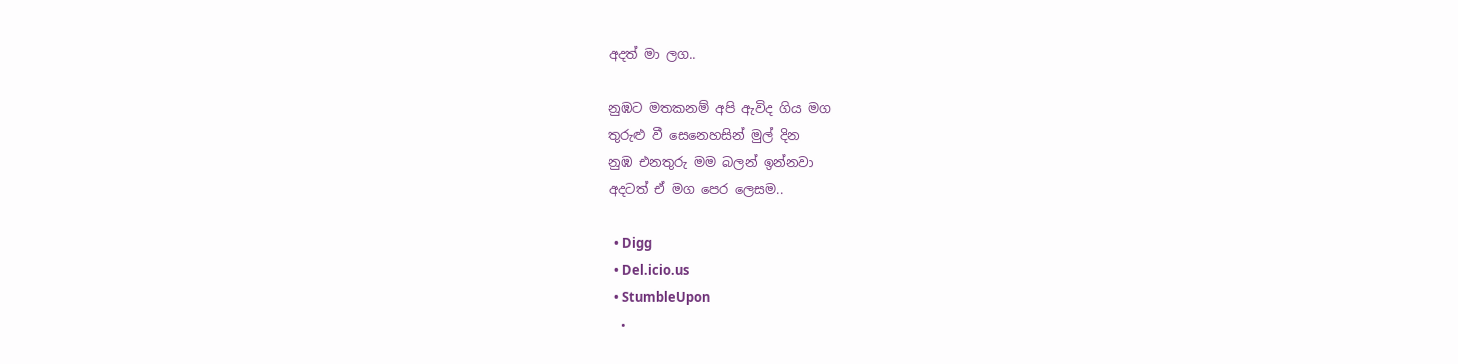අදත් මා ලග..

නුඹට මතකනම් අපි ඇවිද ගිය මග
තුරුළු වී සෙනෙහසින් මුල් දින
නුඹ එනතුරු මම බලන් ඉන්නවා
අදටත් ඒ මග පෙර ලෙසම..

  • Digg
  • Del.icio.us
  • StumbleUpon
  •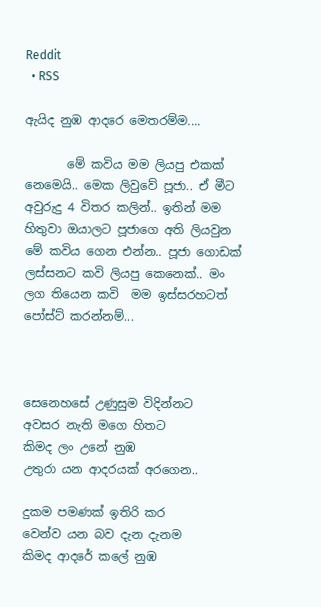Reddit
  • RSS

ඇයිද නුඹ ආදරෙ මෙතරම්ම....

       මේ කවිය මම ලියපු එකක් නෙමෙයි.. මෙක ලිවුවේ පූජා.. ඒ මීට අවුරුදු 4 විතර කලින්.. ඉතින් මම හිතුවා ඔයාලට පූජාගෙ අති ලියවුන මේ කවිය ගෙන එන්න.. පූජා ගොඩක් ලස්සනට කවි ලියපු කෙනෙක්.. මං ලග තියෙන කවි  මම ඉස්සරහටත් පෝස්ට් කරන්නම්...



සෙනෙහසේ උණුසුම විදින්නට
අවසර නැති මගෙ හිතට
කිමද ලං උනේ නුඹ
උතුරා යන ආදරයක් අරගෙන..

දුකම පමණක් ඉතිරි කර
වෙන්ව යන බව දැන දැනම
කිමද ආදරේ කලේ නුඹ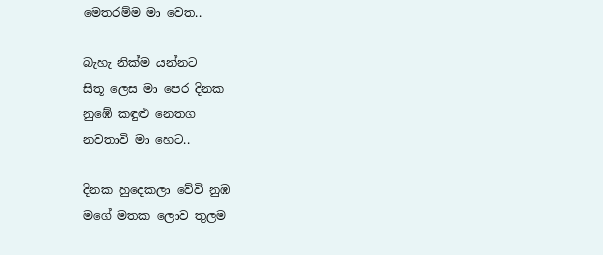මෙතරම්ම මා වෙත..

බැහැ නික්ම යන්නට
සිතූ ලෙස මා පෙර දිනක
නුඹේ කඳුළු නෙතග
නවතාවි මා හෙට..

දිනක හුදෙකලා වේවි නුඹ
මගේ මතක ලොව තුලම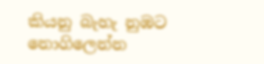කියනු බැහැ නුඹට
නොගිලෙන්න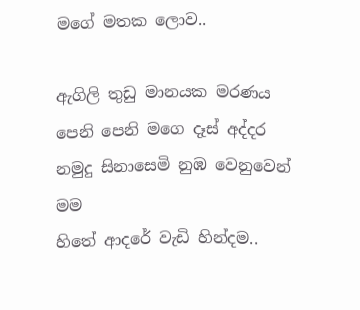මගේ මතක ලොව..

ඇගිලි තුඩු මානයක මරණය
පෙනි පෙනි මගෙ දෑස් අද්දර
නමුදු සිනාසෙමි නුඹ වෙනුවෙන් මම
හිතේ ආදරේ වැඩි හින්දම..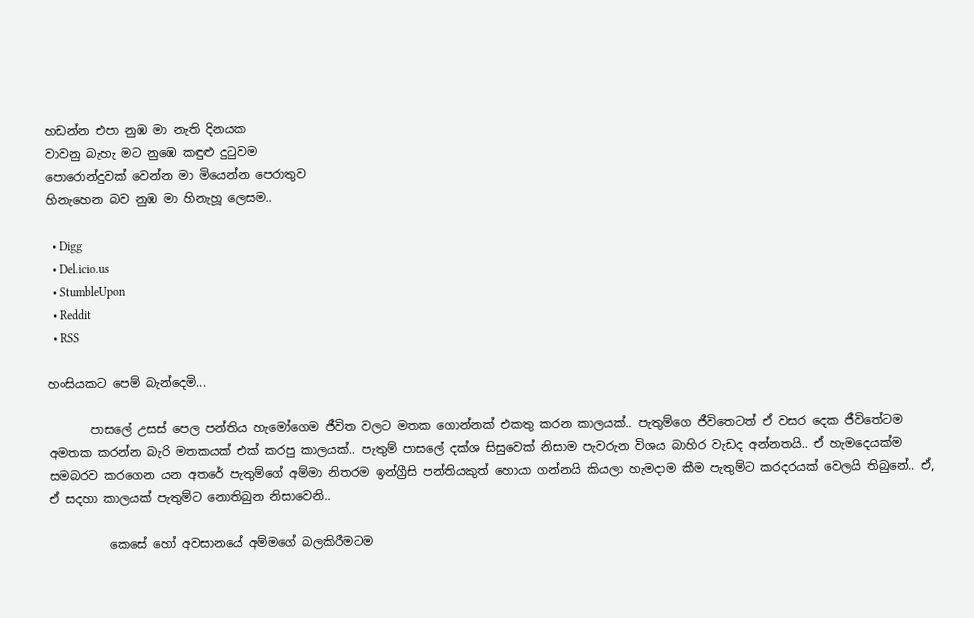හඩන්න එපා නුඹ මා නැති දිනයක
වාවනු බැහැ මට නුඹෙ කඳුළු දුටුවම
පොරොන්දුවක් වෙන්න මා මියෙන්න පෙරාතුව
හිනැහෙන බව නුඹ මා හිනැහූ ලෙසම..

  • Digg
  • Del.icio.us
  • StumbleUpon
  • Reddit
  • RSS

හංසියකට පෙම් බැන්දෙමි...

       පාසලේ උසස් පෙල පන්තිය හැමෝගෙම ජීවිත වලට මතක ගොන්නක් එකතු කරන කාලයක්.. පැතුම්ගෙ ජීවිතෙටත් ඒ වසර දෙක ජීවිතේටම අමතක කරන්න බැරි මතකයක් එක් කරපු කාලයක්.. පැතුම් පාසලේ දක්ශ සිසුවෙක් නිසාම පැවරුන විශය බාහිර වැඩද අන්නතයි.. ඒ හැමදෙයක්ම සමබරව කරගෙන යන අතරේ පැතුම්ගේ අම්මා නිතරම ඉන්ග්‍රීසි පන්තියකුත් හොයා ගන්නයි කියලා හැමදාම කීම පැතුම්ට කරදරයක් වෙලයි තිබුනේ.. ඒ, ඒ සදහා කාලයක් පැතුම්ට නොතිබුන නිසාවෙනි..

          කෙසේ හෝ අවසානයේ අම්මගේ බලකිරීමටම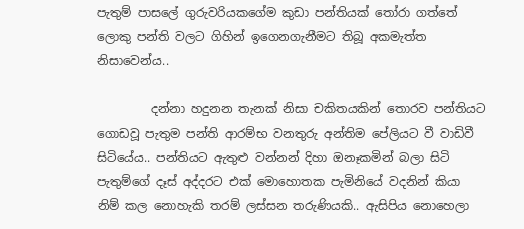පැතුම් පාසලේ ගුරුවරියකගේම කුඩා පන්තියක් තෝරා ගත්තේ ලොකු පන්ති වලට ගිහින් ඉගෙනගැනීමට තිබූ අකමැත්ත නිසාවෙන්ය..

         දන්නා හදුනන තැනක් නිසා චකිතයකින් තොරව පන්තියට ගොඩවූ පැතුම පන්ති ආරම්භ වනතුරු අන්තිම පේලියට වී වාඩිවී සිටියේය.. පන්තියට ඇතුළු වන්නන් දිහා ඔනෑකමින් බලා සිටි පැතුම්ගේ දෑස් අද්දරට එක් මොහොතක පැමිනියේ වදනින් කියා නිම් කල නොහැකි තරම් ලස්සන තරුණියකි.. ඇසිපිය නොහෙලා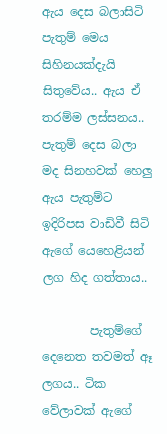ඇය දෙස බලාසිටි  පැතුම් මෙය සිහිනයක්දැයි සිතුවේය.. ඇය ඒ තරම්ම ලස්සනය.. පැතුම් දෙස බලා මද සිනහවක් හෙලු ඇය පැතුම්ට ඉදිරිපස වාඩිවී සිටි ඇගේ යෙහෙළියන් ලග හිද ගත්තාය..

        පැතුම්ගේ දෙනෙත තවමත් ඈ ලගය.. ටික වේලාවක් ඇගේ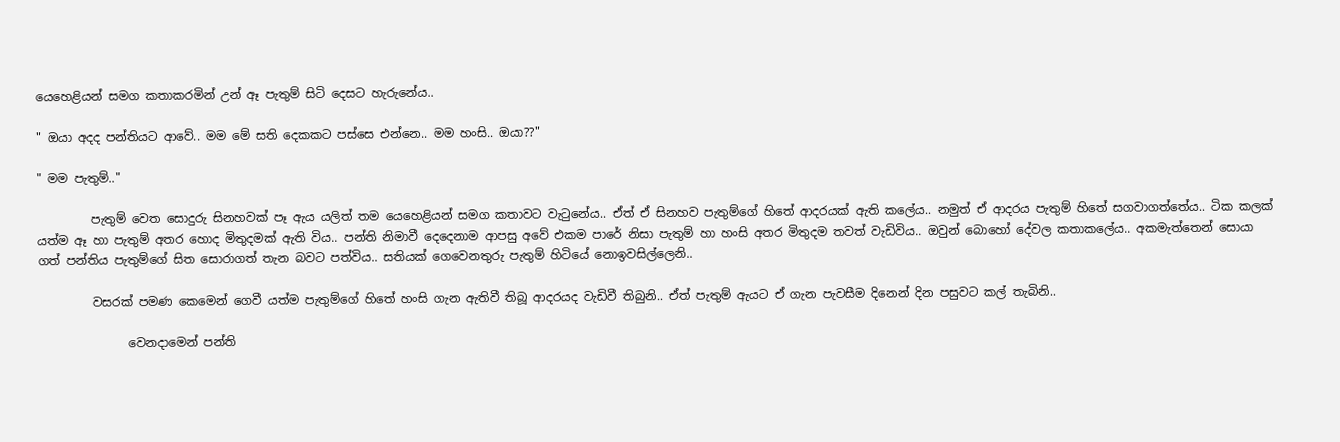යෙහෙළියන් සමග කතාකරමින් උන් ඈ පැතුම් සිටි දෙසට හැරුනේය..

" ඔයා අදද පන්තියට ආවේ.. මම මේ සති දෙකකට පස්සෙ එන්නෙ.. මම හංසි.. ඔයා??"

" මම පැතුම්.."

         පැතුම් වෙත සොදුරු සිනහවක් පෑ ඇය යලිත් තම යෙහෙළියන් සමග කතාවට වැටුනේය.. ඒත් ඒ සිනහව පැතුම්ගේ හිතේ ආදරයක් ඇති කලේය.. නමුත් ඒ ආදරය පැතුම් හිතේ සගවාගත්තේය.. ටික කලක් යත්ම ඈ හා පැතුම් අතර හොද මිතුදමක් ඇති විය.. පන්ති නිමාවී දෙදෙනාම ආපසු අවේ එකම පාරේ නිසා පැතුම් හා හංසි අතර මිතුදම තවත් වැඩිවිය.. ඔවුන් බොහෝ දේවල කතාකලේය.. අකමැත්තෙන් සොයා ගත් පන්තිය පැතුම්ගේ සිත සොරාගත් තැන බවට පත්විය.. සතියක් ගෙවෙනතුරු පැතුම් හිටියේ නොඉවසිල්ලෙනි..

         වසරක් පමණ කෙමෙන් ගෙවී යත්ම පැතුම්ගේ හිතේ හංසි ගැන ඇතිවී තිබූ ආදරයද වැඩිවී තිබුනි.. ඒත් පැතුම් ඇයට ඒ ගැන පැවසීම දිනෙන් දින පසුවට කල් තැබිනි..

               වෙනදාමෙන් පන්ති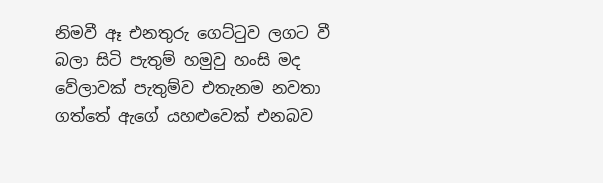නිමවී ඈ එනතුරු ගෙට්ටුව ලගට වී බලා සිටි පැතුම් හමුවු හංසි මද වේලාවක් පැතුම්ව එතැනම නවතා ගත්තේ ඇගේ යහළුවෙක් එනබව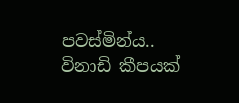පවස්මින්ය.. විනාඩි කීපයක්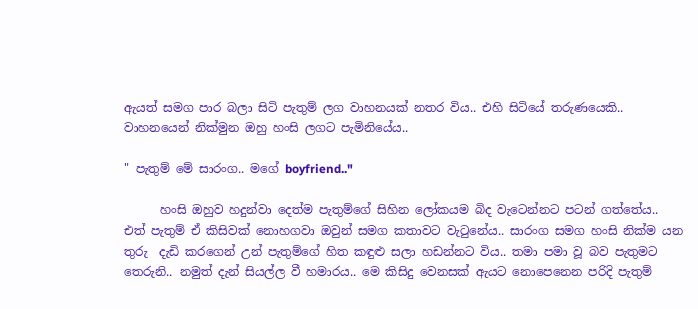ඇයත් සමග පාර බලා සිටි පැතුම් ලග වාහනයක් නතර විය.. එහි සිටියේ තරුණයෙකි.. වාහනයෙන් නික්මුන ඔහු හංසි ලගට පැමිනියේය..

" පැතුම් මේ සාරංග.. මගේ boyfriend.."

      හංසි ඔහුව හදුන්වා දෙත්ම පැතුම්ගේ සිහින ලෝකයම බිද වැටෙන්නට පටන් ගත්තේය.. එත් පැතුම් ඒ කිසිවක් නොහගවා ඔවුන් සමග කතාවට වැටුනේය.. සාරංග සමග හංසි නික්ම යන තුරු  දැඩි කරගෙන් උන් පැතුම්ගේ හිත කඳුළු සලා හඩන්නට විය.. තමා පමා වූ බව පැතුමට තෙරුනි.. නමුත් දැන් සියල්ල වී හමාරය.. මෙ කිසිදු වෙනසක් ඇයට නොපෙනෙන පරිදි පැතුම්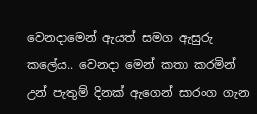වෙනදාමෙන් ඇයත් සමග ඇසුරු කලේය.. වෙනදා මෙන් කතා කරමින් උන් පැතුම් දිනක් ඇගෙන් සාරංග ගැන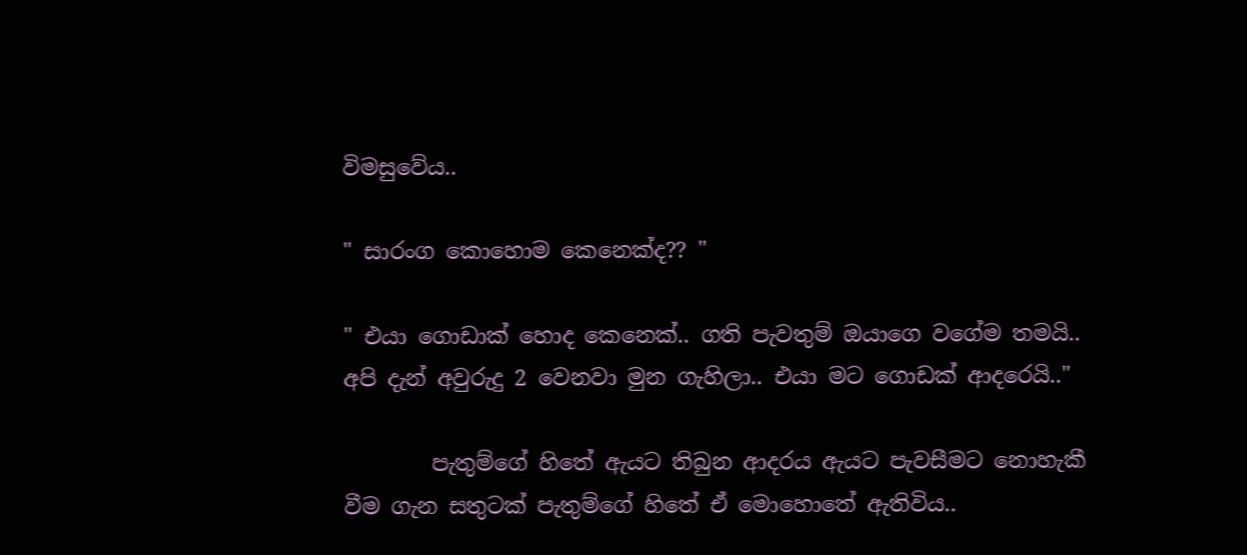විමසුවේය..

" සාරංග කොහොම කෙනෙක්ද?? "

" එයා ගොඩාක් හොද කෙනෙක්.. ගති පැවතුම් ඔයාගෙ වගේම තමයි.. අපි දැන් අවුරුදු 2 වෙනවා මුන ගැහිලා.. එයා මට ගොඩක් ආදරෙයි.."

        පැතුම්ගේ හිතේ ඇයට තිබුන ආදරය ඇයට පැවසීමට නොහැකී වීම ගැන සතුටක් පැතුම්ගේ හිතේ ඒ මොහොතේ ඇතිවිය..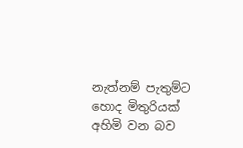නැත්නම් පැතුම්ට හොද මිතුරියක් අහිමි වන බව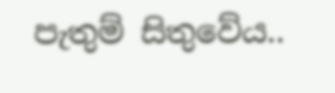පැතුම් සිතුවේය..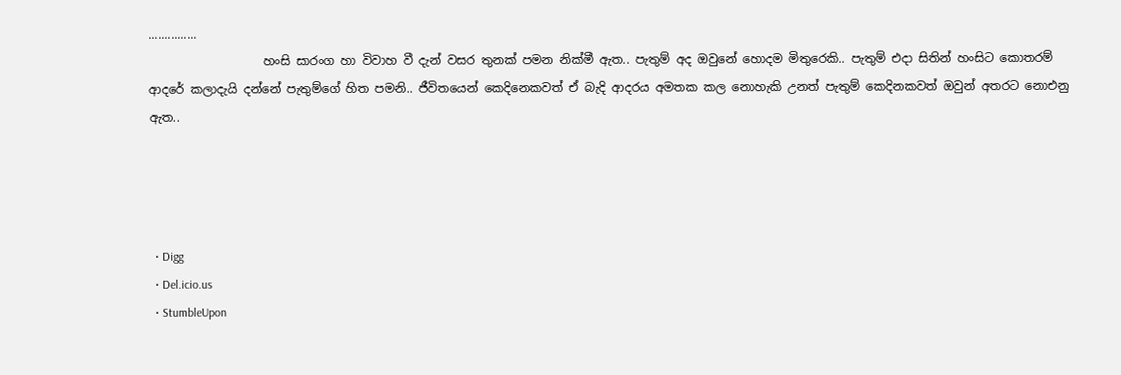...............
                   හංසි සාරංග හා විවාහ වී දැන් වසර තුනක් පමන නික්මී ඇත.. පැතුම් අද ඔවුනේ හොදම මිතුරෙකි.. පැතුම් එදා සිතින් හංසිට කොතරම් ආදරේ කලාදැයි දන්නේ පැතුම්ගේ හිත පමනි.. ජීවිතයෙන් කෙදිනෙකවත් ඒ බැදි ආදරය අමතක කල නොහැකි උනත් පැතුම් කෙදිනකවත් ඔවුන් අතරට නොඑනු ඇත..




  • Digg
  • Del.icio.us
  • StumbleUpon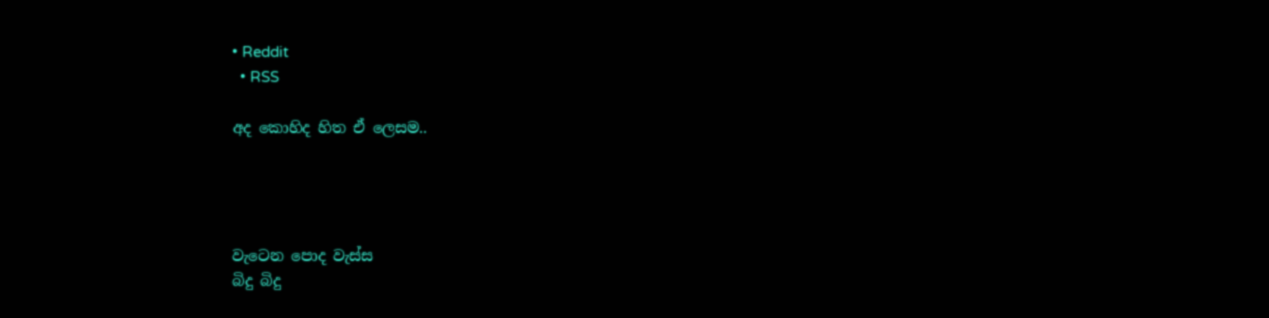• Reddit
  • RSS

අද කොහිද හිත ඒ ලෙසම..




වැටෙන පොද වැස්ස
බිදු බිදු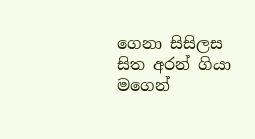ගෙනා සිසිලස
සිත අරන් ගියා මගෙන්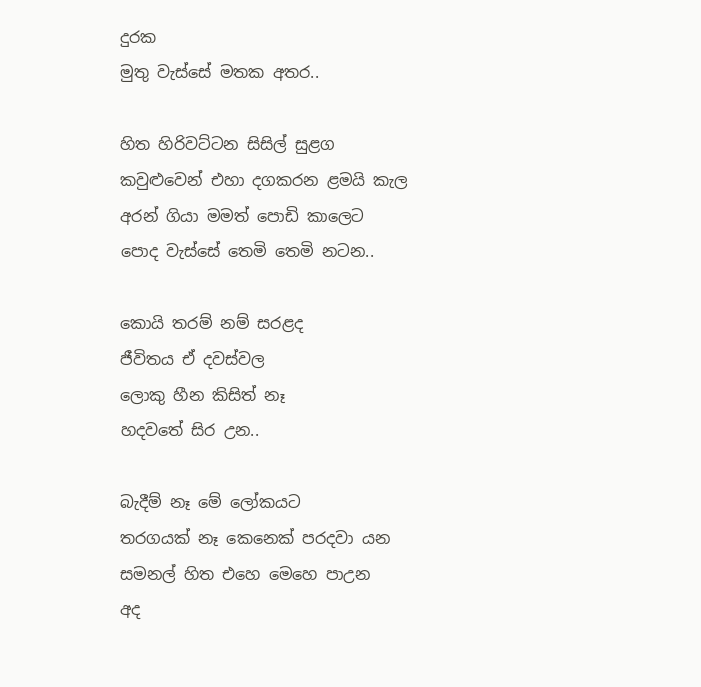දුරක
මුතු වැස්සේ මතක අතර..

හිත හිරිවට්ටන සිසිල් සුළග
කවුළුවෙන් එහා දගකරන ළමයි කැල
අරන් ගියා මමත් පොඩි කාලෙට
පොද වැස්සේ තෙමි තෙමි නටන..

කොයි තරම් නම් සරළද
ජීවිතය ඒ දවස්වල
ලොකු හීන කිසිත් නෑ
හදවතේ සිර උන..

බැදීම් නෑ මේ ලෝකයට
තරගයක් නෑ කෙනෙක් පරදවා යන
සමනල් හිත එහෙ මෙහෙ පාඋන
අද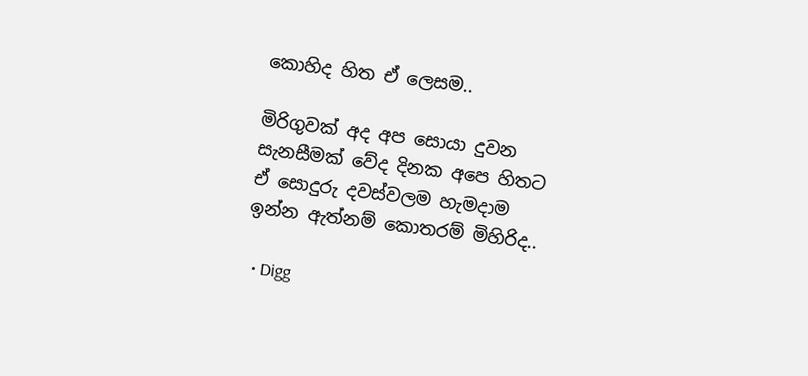කොහිද හිත ඒ ලෙසම..

මිරිගුවක් අද අප සොයා දුවන
සැනසීමක් වේද දිනක අපෙ හිතට
ඒ සොදුරු දවස්වලම හැමදාම
ඉන්න ඇත්නම් කොතරම් මිහිරිද..

  • Digg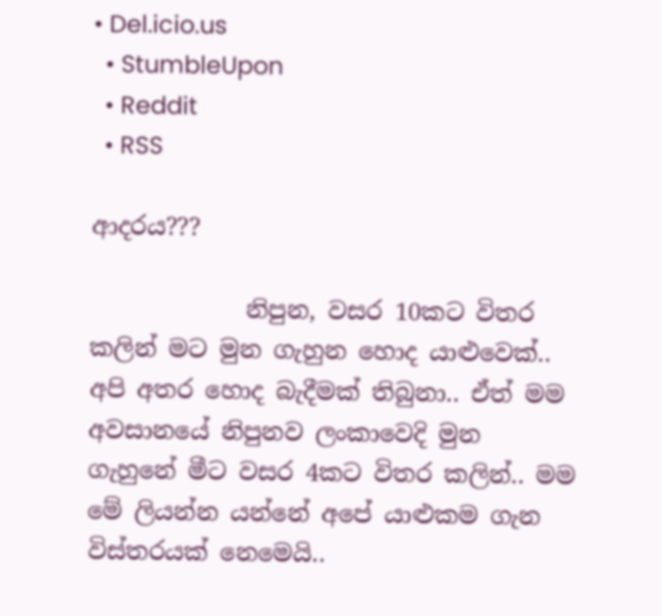• Del.icio.us
  • StumbleUpon
  • Reddit
  • RSS

ආදරය???

             නිපුන, වසර 10කට විතර කලින් මට මුන ගැහුන හොද යාළුවෙක්.. අපි අතර හොද බැදීමක් තිබුනා.. ඒත් මම අවසානයේ නිපුනව ලංකාවෙදි මුන ගැහුනේ මීට වසර 4කට විතර කලින්.. මම මේ ලියන්න යන්නේ අපේ යාළුකම ගැන විස්තරයක් නෙමෙයි..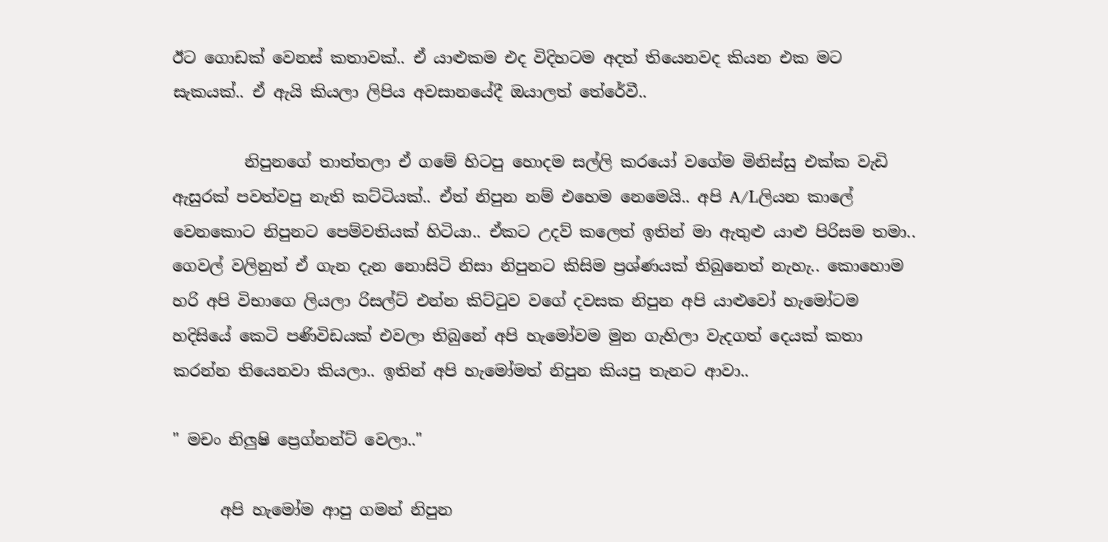ඊට ගොඩක් වෙනස් කතාවක්.. ඒ යාළුකම එද විදිහටම අදත් තියෙනවද කියන එක මට සැකයක්.. ඒ ඇයි කියලා ලිපිය අවසානයේදී ඔයාලත් තේරේවී..

         නිපුනගේ තාත්තලා ඒ ගමේ හිටපු හොදම සල්ලි කරයෝ වගේම මිනිස්සු එක්ක වැඩි ඇසුරක් පවත්වපු නැති කට්ටියක්.. ඒත් නිපුන නම් එහෙම නෙමෙයි.. අපි A/Lලියන කාලේ වෙනකොට නිපුනට පෙම්වතියක් හිටියා.. ඒකට උදව් කලෙත් ඉතින් මා ඇතුළු යාළු පිරිසම තමා.. ගෙවල් වලිනුත් ඒ ගැන දැන නොසිටි නිසා නිපුනට කිසිම ප්‍රශ්ණයක් තිබුනෙත් නැහැ.. කොහොම හරි අපි විභාගෙ ලියලා රිසල්ට් එන්න කිට්ටුව වගේ දවසක නිපුන අපි යාළුවෝ හැමෝටම හදිසියේ කෙටි පණිවිඩයක් එවලා තිබුනේ අපි හැමෝවම මුන ගැහිලා වැදගත් දෙයක් කතා කරන්න තියෙනවා කියලා.. ඉතින් අපි හැමෝමත් නිපුන කියපු තැනට ආවා..

" මචං නිලුෂි ප්‍රෙග්නන්ට් වෙලා.."

      අපි හැමෝම ආපු ගමන් නිපුන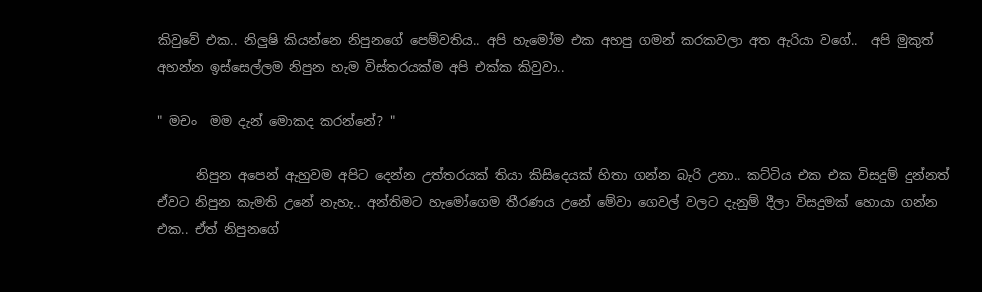කිවුවේ එක.. නිලුෂි කියන්නෙ නිපුනගේ පෙම්වතිය.. අපි හැමෝම එක අහපු ගමන් කරකවලා අත ඇරියා වගේ..  අපි මුකුත් අහන්න ඉස්සෙල්ලම නිපුන හැම විස්තරයක්ම අපි එක්ක කිවුවා..

" මචං  මම දැන් මොකද කරන්නේ? "

      නිපුන අපෙන් ඇහුවම අපිට දෙන්න උත්තරයක් තියා කිසිදෙයක් හිතා ගන්න බැරි උනා.. කට්ටිය එක එක විසදුම් දුන්නත් ඒවට නිපුන කැමති උනේ නැහැ.. අන්තිමට හැමෝගෙම තීරණය උනේ මේවා ගෙවල් වලට දැනුම් දීලා විසදුමක් හොයා ගන්න එක.. ඒත් නිපුනගේ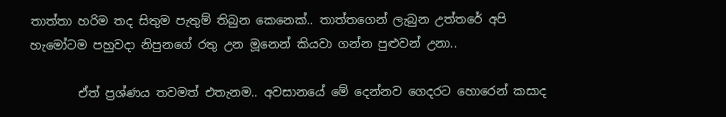තාත්තා හරිම තද සිතුම පැතුම් තිබුන කෙනෙක්.. තාත්තගෙන් ලැබුන උත්තරේ අපි හැමෝටම පහුවදා නිපුනගේ රතු උන මූනෙන් කියවා ගන්න පුළුවන් උනා..

        ඒත් ප්‍රශ්ණය තවමත් එතැනම.. අවසානයේ මේ දෙන්නව ගෙදරට හොරෙන් කසාද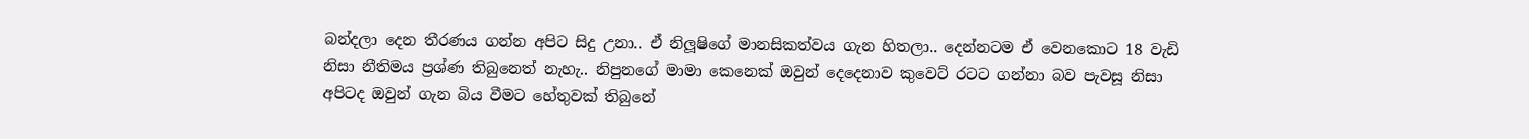බන්දලා දෙන තීරණය ගන්න අපිට සිදු උනා.. ඒ නිලූෂිගේ මානසිකත්වය ගැන හිතලා.. දෙන්නටම ඒ වෙනකොට 18 වැඩි නිසා නීතිමය ප්‍රශ්ණ තිබුනෙත් නැහැ.. නිපුනගේ මාමා කෙනෙක් ඔවුන් දෙදෙනාව කුවෙට් රටට ගන්නා බව පැවසූ නිසා අපිටද ඔවුන් ගැන බිය වීමට හේතුවක් තිබුනේ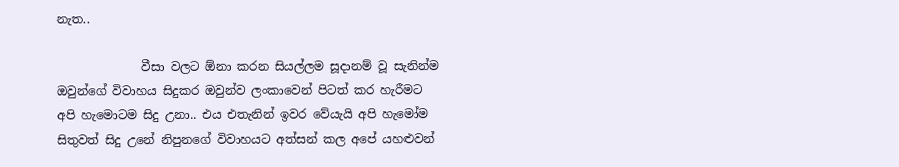නැත..

              වීසා වලට ඕනා කරන සියල්ලම සූදානම් වූ සැනින්ම ඔවුන්ගේ විවාහය සිදුකර ඔවුන්ව ලංකාවෙන් පිටත් කර හැරීමට අපි හැමොටම සිදු උනා.. එය එතැනින් ඉවර වේයැයි අපි හැමෝම සිතුවත් සිදු උනේ නිපුනගේ විවාහයට අත්සන් කල අපේ යහළුවන්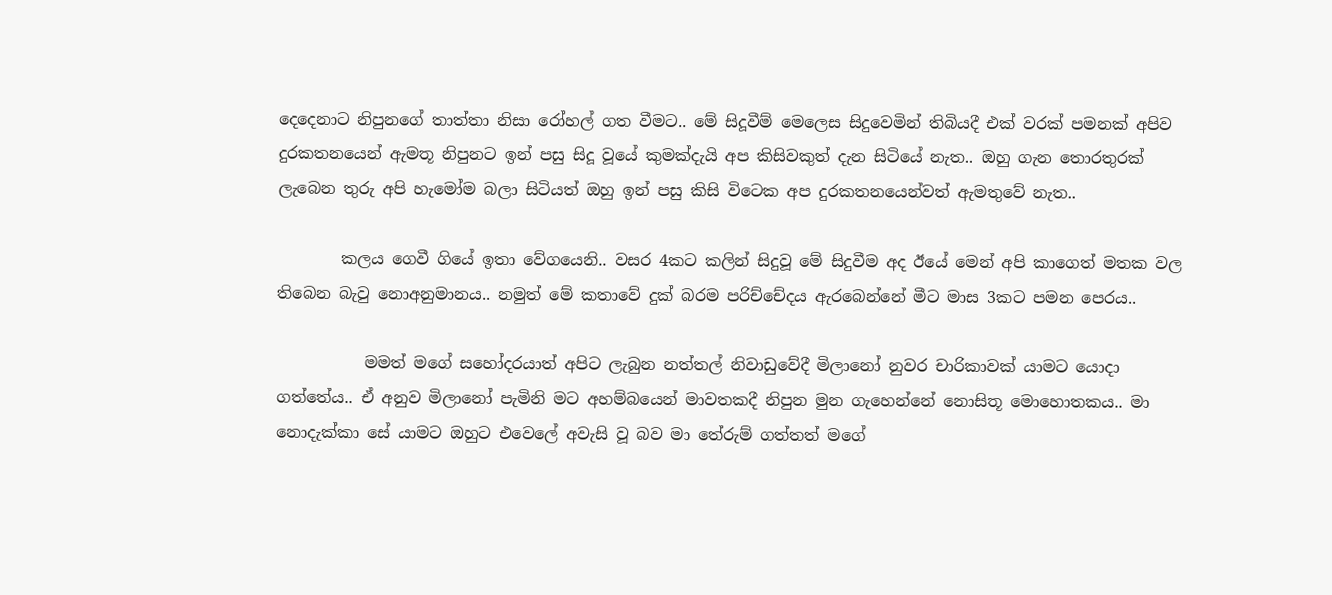දෙදෙනාට නිපුනගේ තාත්තා නිසා රෝහල් ගත වීමට.. මේ සිදූවීම් මෙලෙස සිදුවෙමින් තිබියදී එක් වරක් පමනක් අපිව දුරකතනයෙන් ඇමතූ නිපුනට ඉන් පසු සිදූ වූයේ කුමක්දැයි අප කිසිවකුත් දැන සිටියේ නැත.. ඔහු ගැන තොරතුරක් ලැබෙන තුරු අපි හැමෝම බලා සිටියත් ඔහු ඉන් පසු කිසි විටෙක අප දුරකතනයෙන්වත් ඇමතුවේ නැත..

        කලය ගෙවී ගියේ ඉතා වේගයෙනි.. වසර 4කට කලින් සිදුවූ මේ සිදුවීම අද ඊයේ මෙන් අපි කාගෙත් මතක වල තිබෙන බැවු නොඅනුමානය.. නමුත් මේ කතාවේ දුක් බරම පරිච්චේදය ඇරබෙන්නේ මීට මාස 3කට පමන පෙරය..

           මමත් මගේ සහෝදරයාත් අපිට ලැබුන නත්තල් නිවාඩුවේදී මිලානෝ නුවර චාරිකාවක් යාමට යොදා ගත්තේය.. ඒ අනුව මිලානෝ පැමිනි මට අහම්බයෙන් මාවතකදී නිපුන මුන ගැහෙන්නේ නොසිතූ මොහොතකය.. මා නොදැක්කා සේ යාමට ඔහුට එවෙලේ අවැසි වූ බව මා තේරුම් ගත්තත් මගේ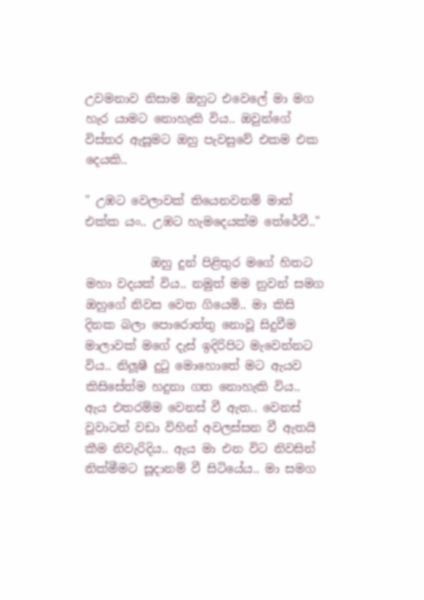උවමනාව නිසාම ඔහුට එවෙලේ මා මග හැර යාමට නොහැකි විය.. ඔවුන්ගේ විස්තර ඇසූමට ඔහු පැවසුවේ එකම එක දෙයකි..

" උඹට වෙලාවක් තියෙනවනම් මාත් එක්ක යං.. උඹට හැමදෙයක්ම තේරේවී.."

           ඔහු දුන් පිළිතුර මගේ හිතට මහා වදයක් විය.. නමුත් මම නුවන් සමග ඔහුගේ නිවස වෙත ගියෙමි.. මා කිසි දිනක බලා පොරොත්තු නොවූ සිදුවීම මාලාවක් මගේ දැස් ඉදිරිපිට මැවෙන්නට විය.. නිලූෂී දුටු මොහොතේ මට ඇයව කිසිසේත්ම හදුනා ගත නොහැකි විය.. ඇය එතරම්ම වෙනස් වී ඇත.. වෙනස් වූවාටත් වඩා විහින් අවලස්සන වී ඇතයි කීම නිවැරිදිය.. ඇය මා එන විට නිවසින් නික්මීමට සූදානම් වී සිටියේය.. මා සමග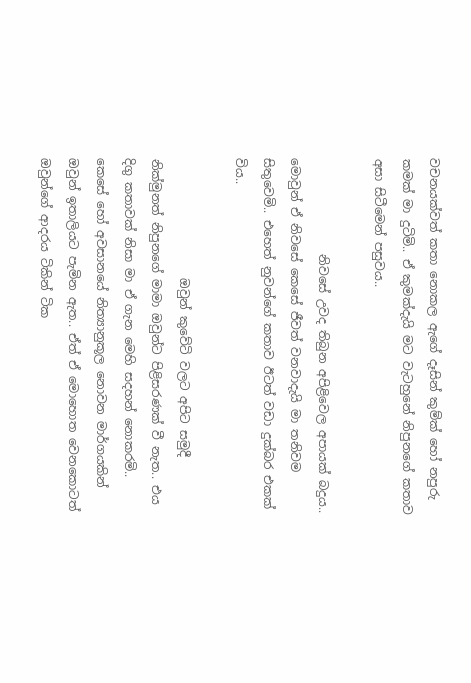වචනයක්වත් කතා නොකල ඇගේ දෑසින් කුම්ක් හෝ නපුරු කමක් මා දුටිමි.. ඒ කුමක්දැයි මට වැටහුනේ නිපුනගේ කතාව අසා සිටීමෙන් පසුවය..

                නිවසේ උවද තිබුන අපිළිවෙල අපායක් බදුය.. මොවුන් ඒ නිවසේ කෙසේ ජීවත් වනවාදැයි මා තනිවම සිතුවෙමි.. එහෙත් නුවන්ගේ කතාව ඊටත් වඩා දුක්බර එකක් විය..

                    ඔවුන් කුවේටි වලට අපිට සමුදී නික්මුනත් නිපුනගේ මාමා ඔවුන්ට පිළිසරණක් වී නැත.. එය දිගු කතාවක් නිසා මා ඒ ගැන මෙහි සදහන් නොකරමි.. කෙසේ හෝ අවසානයේ නිත්‍යානුකූල නොවන මාර්ගයකින් ඔවුන් ඉතාලියට පැමින ඇත.. ඒත් ඒ මොහොත වෙනකොටත් ඔවුන්ගේ ආදරය ටිකින් ටික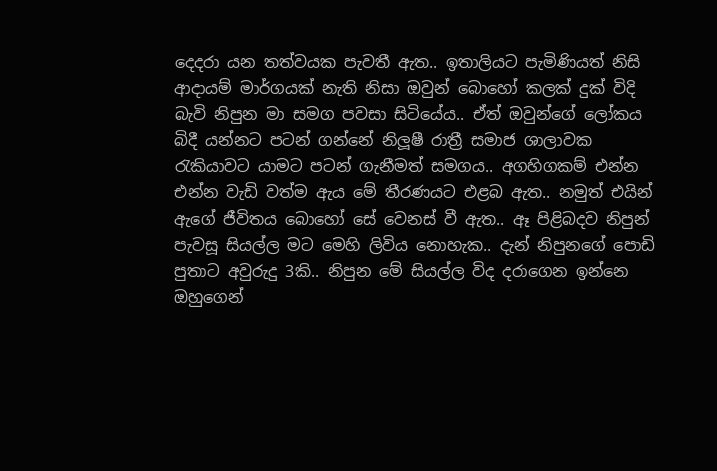දෙදරා යන තත්වයක පැවතී ඇත.. ඉතාලියට පැමිණියත් නිසි ආදායම් මාර්ගයක් නැති නිසා ඔවුන් බොහෝ කලක් දුක් විදි බැවි නිපුන මා සමග පවසා සිටියේය.. ඒත් ඔවුන්ගේ ලෝකය බිදී යන්නට පටන් ගන්නේ නිලූෂී රාත්‍රී සමාජ ශාලාවක රැකියාවට යාමට පටන් ගැනීමත් සමගය.. අගහිගකම් එන්න එන්න වැඩි වත්ම ඇය මේ තීරණයට එළබ ඇත.. නමුත් එයින් ඇගේ ජීවිතය බොහෝ සේ වෙනස් වී ඇත.. ඈ පිළිබදව නිපුන් පැවසූ සියල්ල මට මෙහි ලිවිය නොහැක.. දැන් නිපුනගේ පොඩි පුතාට අවුරුදු 3කි.. නිපුන මේ සියල්ල විද දරාගෙන ඉන්නෙ ඔහුගෙන්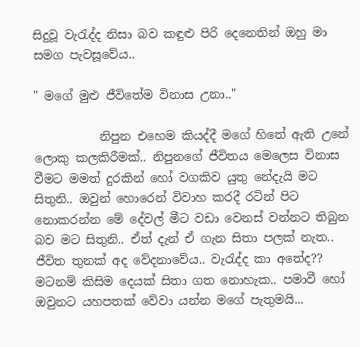සිදුවූ වැරැද්ද නිසා බව කඳුළු පිරි දෙනෙතින් ඔහු මා සමග පැවසූවේය..

" මගේ මුළු ජීවිතේම විනාස උනා.."

           නිපුන එහෙම කියද්දී මගේ හිතේ ඇති උනේ ලොකු කලකිරීමක්.. නිපුනගේ ජීවිතය මෙලෙස විනාස වීමට මමත් දුරකින් හෝ වගකිව යුතු නේදැයි මට සිතුනි.. ඔවුන් හොරෙන් විවාහ කරදී රටින් පිට නොකරන්න මේ දේවල් මීට වඩා වෙනස් වන්නට තිබුන බව මට සිතුනි.. ඒත් දැන් ඒ ගැන සිතා පලක් නැත.. ජීවිත තුනක් අද වේදනාවේය.. වැරැද්ද කා අතේද?? මටනම් කිසිම දෙයක් සිතා ගත නොහැක.. පමාවී හෝ ඔවුනට යහපතක් වේවා යන්න මගේ පැතුමයි...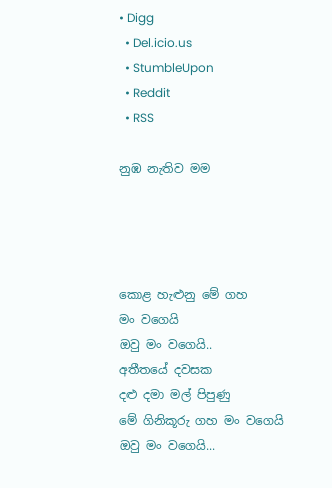• Digg
  • Del.icio.us
  • StumbleUpon
  • Reddit
  • RSS

නුඹ නැතිව මම




කොළ හැළුනු මේ ගහ
මං වගෙයි
ඔවු මං වගෙයි..
අතීතයේ දවසක
දළු දමා මල් පිපුණු
මේ ගිනිකූරු ගහ මං වගෙයි
ඔවු මං වගෙයි...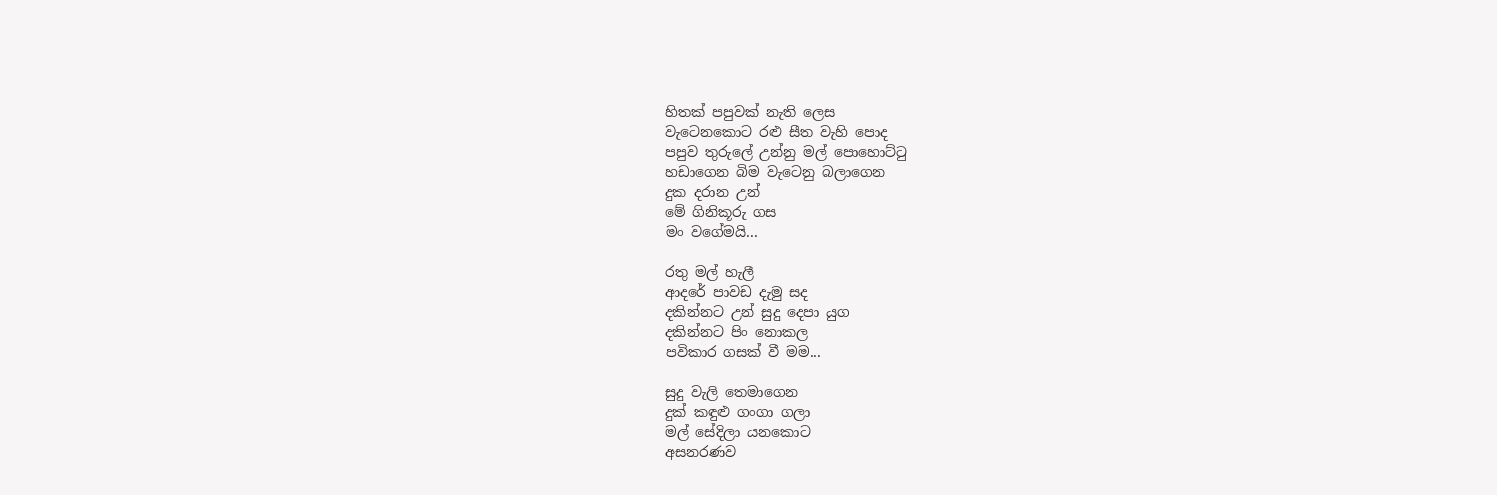හිතක් පපුවක් නැති ලෙස
වැටෙනකොට රළු සීත වැහි පොද
පපුව තුරුලේ උන්නු මල් පොහොට්ටු
හඩාගෙන බිම වැටෙනු බලාගෙන
දුක දරාන උන්
මේ ගිනිකූරු ගස
මං වගේමයි...

රතු මල් හැලී
ආදරේ පාවඩ දැමු සද
දකින්නට උන් සුදු දෙපා යුග
දකින්නට පිං නොකල
පවිකාර ගසක් වී මම...

සුදු වැලි තෙමාගෙන
දුක් කඳුළු ගංගා ගලා
මල් සේදිලා යනකොට
අසනරණව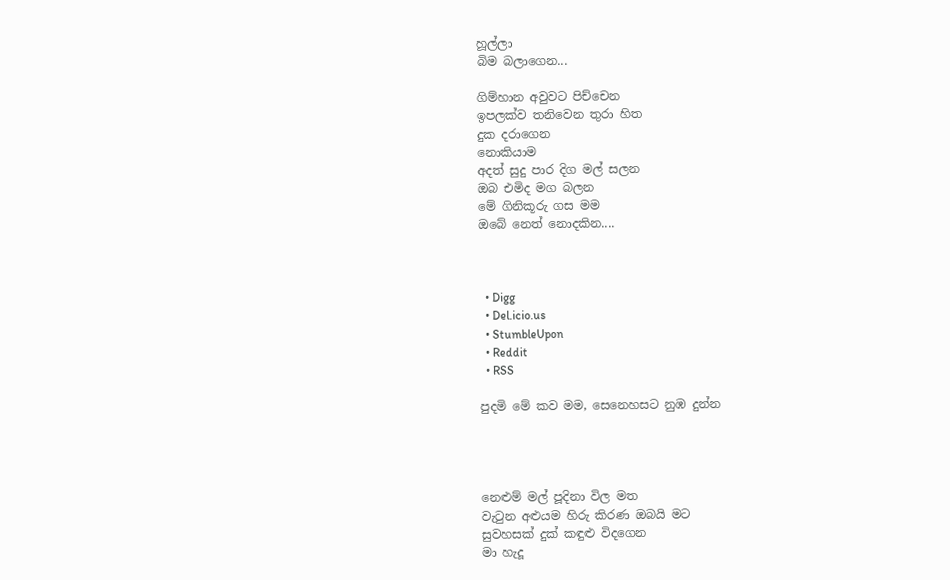හූල්ලා
බිම බලාගෙන...

ගිම්හාන අවුවට පිච්චෙන
ඉපලක්ව තනිවෙන තුරා හිත
දුක දරාගෙන
නොකියාම
අදත් සුදු පාර දිග මල් සලන
ඔබ එමිද මග බලන
මේ ගිනිකූරු ගස මම
ඔබේ නෙත් නොදකින....



  • Digg
  • Del.icio.us
  • StumbleUpon
  • Reddit
  • RSS

පුදමි මේ කව මම, සෙනෙහසට නුඹ දුන්න




නෙළුම් මල් පූදිනා විල මත
වැටුන අළුයම හිරු කිරණ ඔබයි මට
සුවහසක් දුක් කඳුළු විදගෙන
මා හැදූ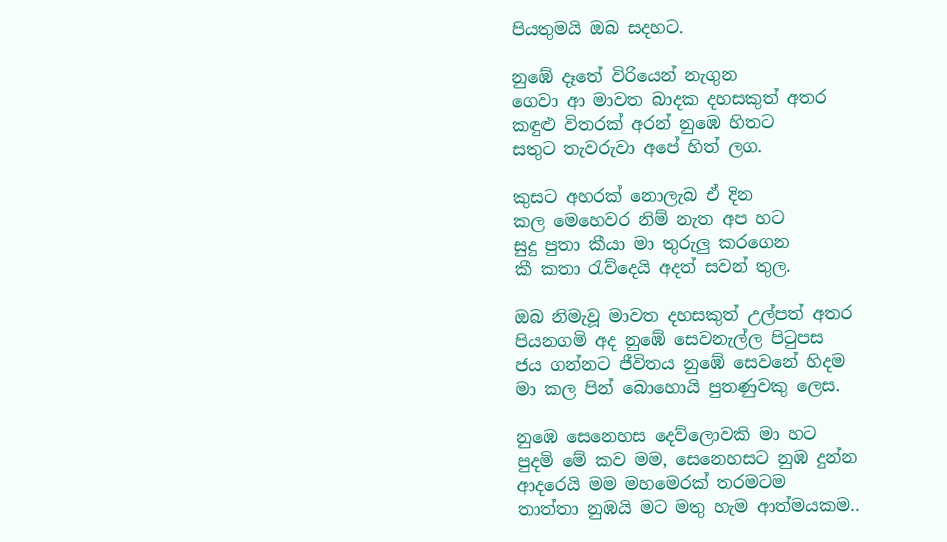පියතුමයි ඔබ සදහට.

නුඹේ දෑතේ විරියෙන් නැගුන
ගෙවා ආ මාවත බාදක දහසකුත් අතර
කඳුළු විතරක් අරන් නුඹෙ හිතට
සතුට තැවරුවා අපේ හිත් ලග.

කුසට අහරක් නොලැබ ඒ දින
කල මෙහෙවර නිම් නැත අප හට
සුදු පුතා කීයා මා තුරුලු කරගෙන
කී කතා රැව්දෙයි අදත් සවන් තුල.

ඔබ නිමැවූ මාවත දහසකුත් උල්පත් අතර
පියනගමි අද නුඹේ සෙවනැල්ල පිටුපස
ජය ගන්නට ජීවිතය නුඹේ සෙවනේ හිදම
මා කල පින් බොහොයි පුතණුවකු ලෙස.

නුඹෙ සෙනෙහස දෙව්ලොවකි මා හට
පුදමි මේ කව මම, සෙනෙහසට නුඹ දුන්න
ආදරෙයි මම මහමෙරක් තරමටම
තාත්තා නුඹයි මට මතු හැම ආත්මයකම..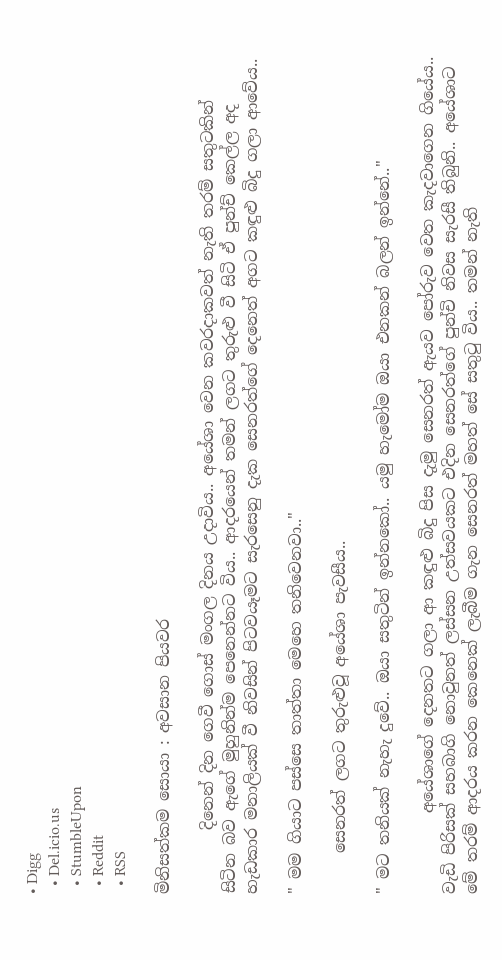• Digg
  • Del.icio.us
  • StumbleUpon
  • Reddit
  • RSS

මිනිසත්කම සොයා : අවසාන පියවර

        දිනෙන් දින ගෙවී ගොස් මංගල දිනය උදාවිය.. අයේශා වෙන කවරදාකවත් නැති තරම් සතුටකින් සිටින බව ඇගේ මුහුනින්ම පෙනෙන්නට විය.. ආදරයෙන් තමන් ලගට තුරුළු වී සිටි ඒ පුන්ච් කෙල්ල අද හැඩකාර මනාලියක් වී නිවසින් පිටවයෑමට සැරසෙනු දැක සෙනරත්ගේ දෙනෙත් අගට කඳුළු බිදු ගලා ආවේය..

" මම ගියාට පස්සෙ තාත්තා මෙහෙ තනිවෙනවා.."

     සෙනරත් ලගට තුරුළුවූ අයේශා පැවසීය..

" මට තනියක් නැහැ දුවේ.. ඔයා සතුටින් ඉන්නකෝ.. යමු හැමෝම ඔයා එනකන් බලන් ඉන්නේ.."

          අයේශාගේ දෙනතට ගලා ආ කඳුළු බිදු පිස දැමු සෙනරත් ඇයව පෝරුව වෙත කැදවාගෙන ගියේය.. වැඩි පිරිසක් සහබාගි නොවුනත් ලස්සන උත්සවයකට එදින සෙනරත්ගේ පුන්චි නිවස සැරසී තිබුනි.. අයේශාට මේ තරම් ආදරය කරන කෙනෙක් ලැබීම ගැන සෙනරත් මහත් සේ සතුටු විය.. තමන් නැති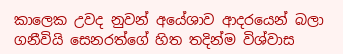කාලෙක උවද නුවන් අයේශාව ආදරයෙන් බලා ගනීවියි සෙනරත්ගේ හිත තදින්ම විශ්වාස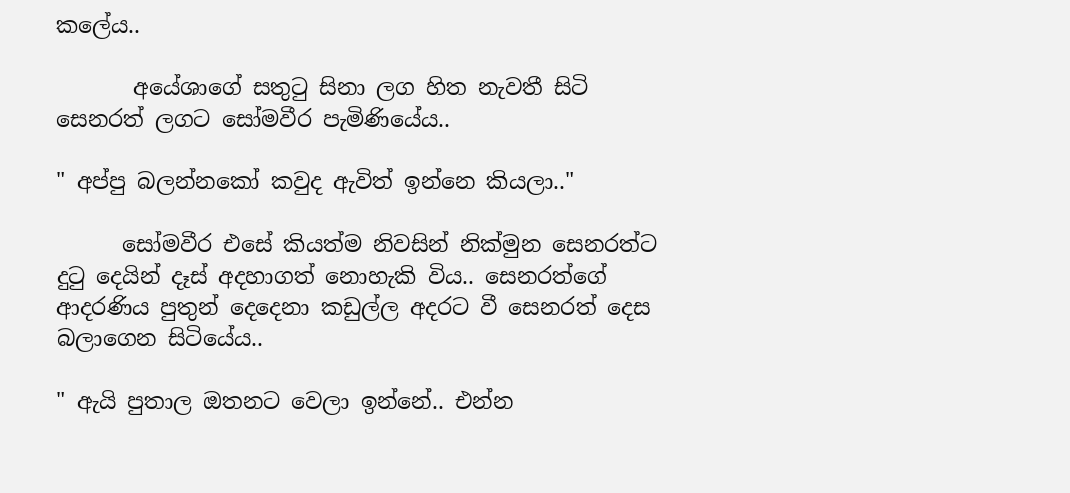කලේය..

       අයේශාගේ සතුටු සිනා ලග හිත නැවතී සිටි සෙනරත් ලගට සෝමවීර පැමිණියේය..

" අප්පු බලන්නකෝ කවුද ඇවිත් ඉන්නෙ කියලා.."

      සෝමවීර එසේ කියත්ම නිවසින් නික්මුන සෙනරත්ට දුටු දෙයින් දෑස් අදහාගත් නොහැකි විය.. සෙනරත්ගේ ආදරණිය පුතුන් දෙදෙනා කඩුල්ල අදරට වී සෙනරත් දෙස බලාගෙන සිටියේය..

" ඇයි පුතාල ඔතනට වෙලා ඉන්නේ.. එන්න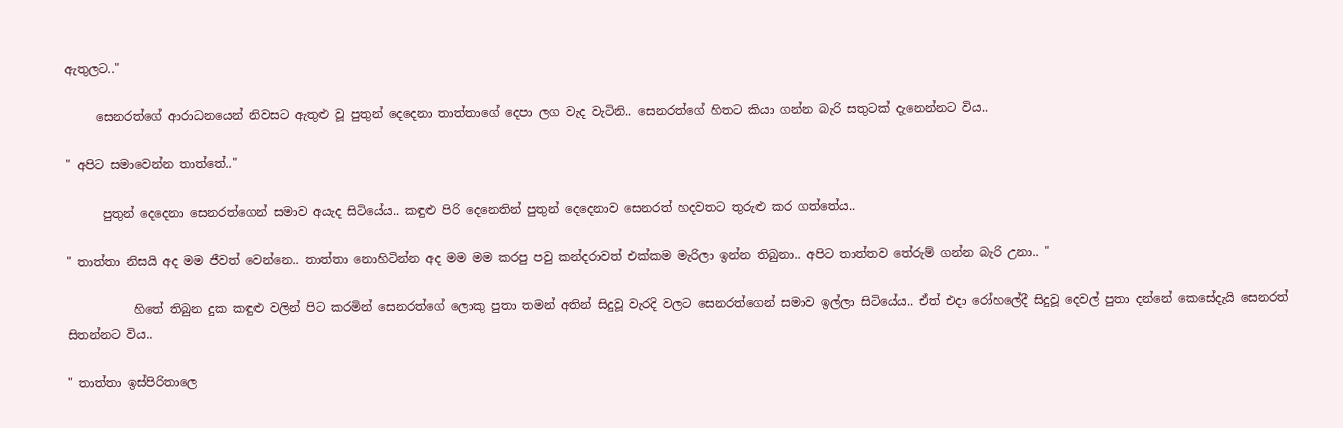ඇතුලට.."

     සෙනරත්ගේ ආරාධනයෙන් නිවසට ඇතුළු වූ පුතුන් දෙදෙනා තාත්තාගේ දෙපා ලග වැද වැටිනි.. සෙනරත්ගේ හිතට කියා ගන්න බැරි සතුටක් දැනෙන්නට විය..

" අපිට සමාවෙන්න තාත්තේ.."

      පුතුන් දෙදෙනා සෙනරත්ගෙන් සමාව අයැද සිටියේය.. කඳුළු පිරි දෙනෙතින් පුතුන් දෙදෙනාව සෙනරත් හදවතට තුරුළු කර ගත්තේය..

" තාත්තා නිසයි අද මම ජීවත් වෙන්නෙ.. තාත්තා නොහිටින්න අද මම මම කරපු පවු කන්දරාවත් එක්කම මැරිලා ඉන්න තිබුනා.. අපිට තාත්තව තේරුම් ගන්න බැරි උනා.. "

           හිතේ තිබුන දුක කඳුළු වලින් පිට කරමින් සෙනරත්ගේ ලොකු පුතා තමන් අතින් සිදුවූ වැරදි වලට සෙනරත්ගෙන් සමාව ඉල්ලා සිටියේය.. ඒත් එදා රෝහලේදී සිදුවූ දෙවල් පුතා දන්නේ කෙසේදැයි සෙනරත් සිතන්නට විය..

" තාත්තා ඉස්පිරිතාලෙ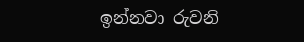ඉන්නවා රුවනි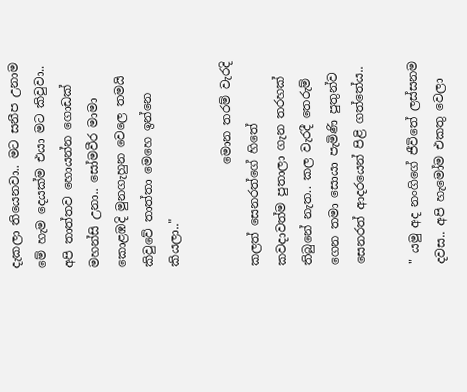දැකලා තියෙනවා.. මට සනීප උනාම මේ හැම දෙයක්ම එයා මට කිවුවා.. අපි තාත්තව හොයන්න ගොඩක් මහන්සි උනා.. සෝමවීර මාමා කොළඹදි මුනගැහුන වෙලෙ තමයි කිවුවේ තාත්තා මෙහෙ ඉන්නෙ කියලා.."

                 මොන තරම් වැරදි කලත් සෙනරත්ගේ හිතේ කවදාවත්ම පුතාලා ගැන තරහක් තිබුනේ නැත.. කල වැරදී තෙරුම් ගෙන තමා සොයා පැමිණි පුතුන්ව සෙනරත් ආදරයෙන් පිළි ගත්තේය..

" යමු අද නංගිගේ ජීවිතේ ලස්සනම දවස.. අපි හැමෝම එකතු වෙලා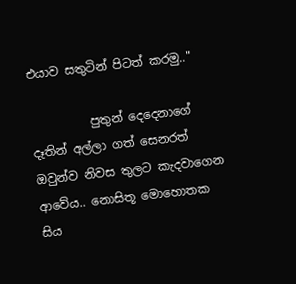එයාව සතුටින් පිටත් කරමු.."

          පුතුන් දෙදෙනාගේ දෑතින් අල්ලා ගත් සෙනරත් ඔවුන්ව නිවස තුලට කැදවාගෙන ආවේය.. නොසිතූ මොහොතක සිය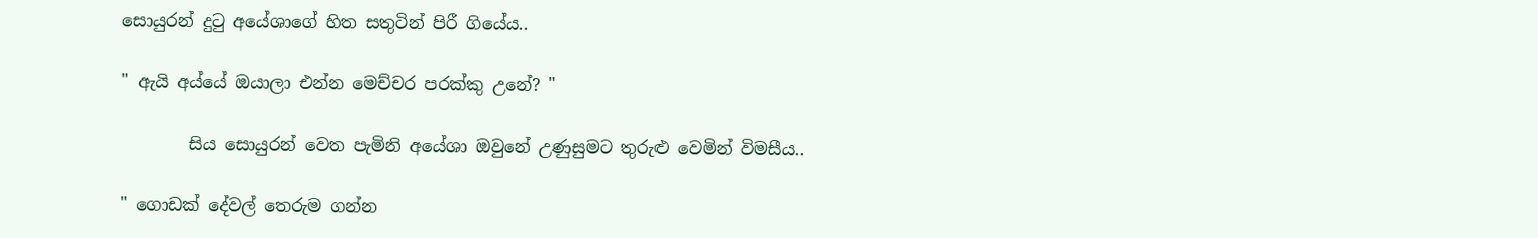සොයුරන් දුටු අයේශාගේ හිත සතුටින් පිරී ගියේය..

" ඇයි අය්යේ ඔයාලා එන්න මෙච්චර පරක්කු උනේ? "

        සිය සොයුරන් වෙත පැමිනි අයේශා ඔවුනේ උණුසුමට තුරුළු වෙමින් විමසීය..

" ගොඩක් දේවල් තෙරුම ගන්න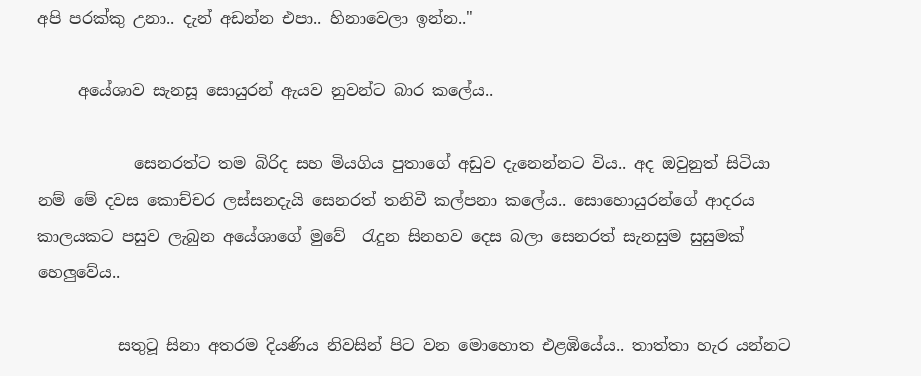අපි පරක්කු උනා.. දැන් අඩන්න එපා.. හිනාවෙලා ඉන්න.."

     අයේශාව සැනසූ සොයුරන් ඇයව නුවන්ට බාර කලේය..

            සෙනරත්ට තම බිරිද සහ මියගිය පුතාගේ අඩුව දැනෙන්නට විය.. අද ඔවුනුත් සිටියා නම් මේ දවස කොච්චර ලස්සනදැයි සෙනරත් තනිවී කල්පනා කලේය.. සොහොයුරන්ගේ ආදරය කාලයකට පසුව ලැබුන අයේශාගේ මුවේ  රැදුන සිනහව දෙස බලා සෙනරත් සැනසුම සුසුමක් හෙලුවේය..

          සතුටූ සිනා අතරම දියණිය නිවසින් පිට වන මොහොත එළඹියේය.. තාත්තා හැර යන්නට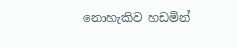නොහැකිව හඩමින්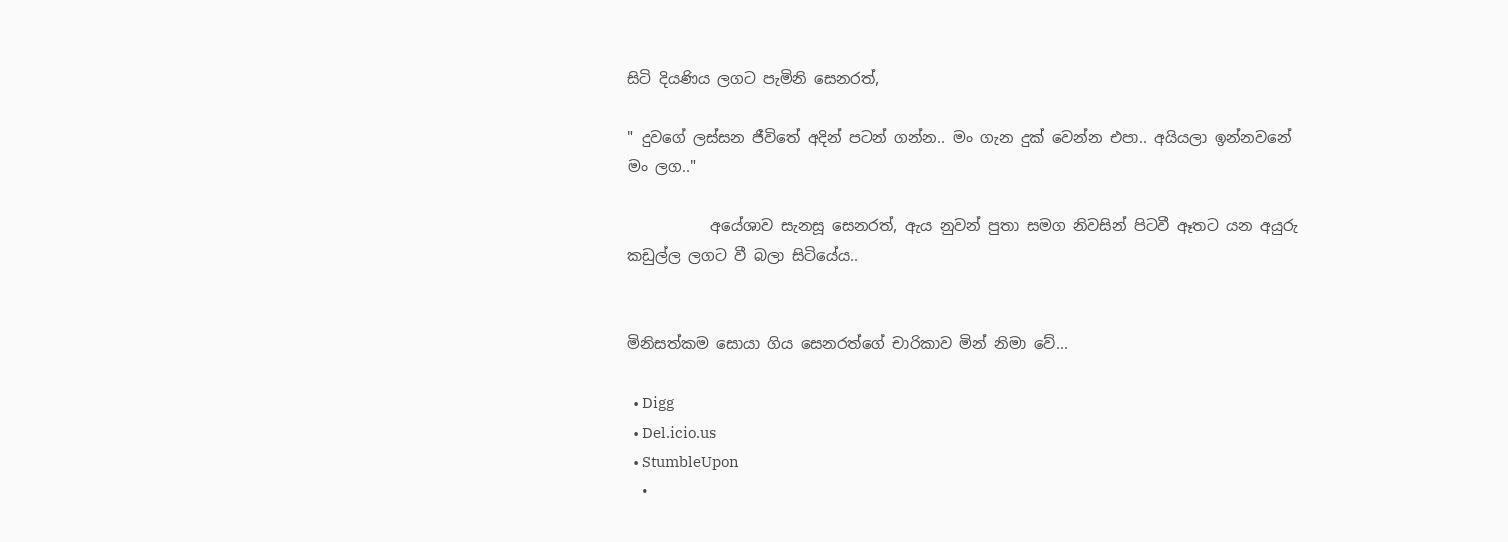සිටි දියණිය ලගට පැමිනි සෙනරත්,

" දුවගේ ලස්සන ජීවිතේ අදින් පටන් ගන්න.. මං ගැන දුක් වෙන්න එපා.. අයියලා ඉන්නවනේ මං ලග.."

           අයේශාව සැනසූ සෙනරත්, ඇය නුවන් පුතා සමග නිවසින් පිටවී ඈතට යන අයුරු කඩුල්ල ලගට වී බලා සිටියේය..


මිනිසත්කම සොයා ගිය සෙනරත්ගේ චාරිකාව මින් නිමා වේ...

  • Digg
  • Del.icio.us
  • StumbleUpon
  •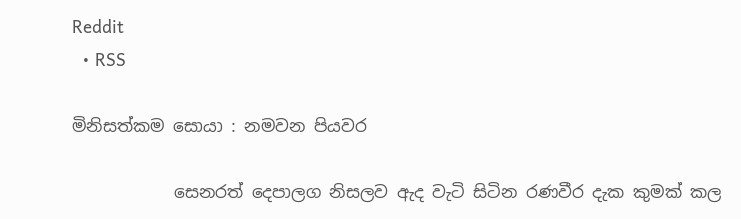Reddit
  • RSS

මිනිසත්කම සොයා : නමවන පියවර

            සෙනරත් දෙපාලග නිසලව ඇද වැටි සිටින රණවීර දැක කුමක් කල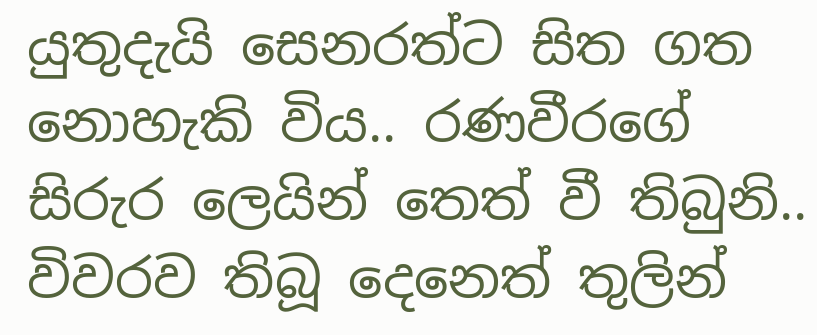යුතුදැයි සෙනරත්ට සිත ගත නොහැකි විය.. රණවීරගේ සිරුර ලෙයින් තෙත් වී තිබුනි.. විවරව තිබූ දෙනෙත් තුලින්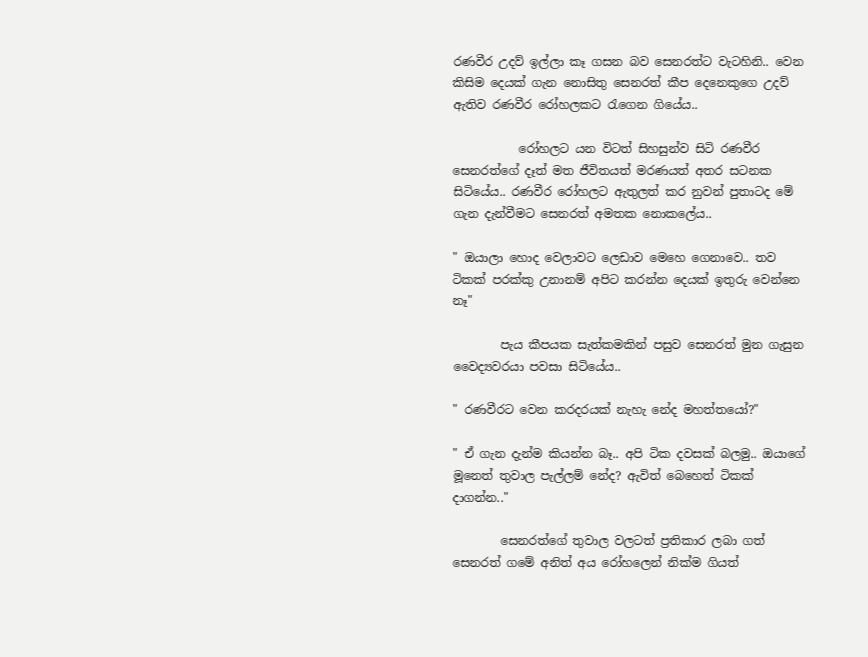රණවීර උදව් ඉල්ලා කෑ ගසන බව සෙනරත්ට වැටහිනි.. වෙන කිසිම දෙයක් ගැන නොසිතු සෙනරත් කීප දෙනෙකුගෙ උදව් ඇතිව රණවීර රෝහලකට රැගෙන ගියේය..

           රෝහලට යන විටත් සිහසුන්ව සිටි රණවීර සෙනරත්ගේ දෑත් මත ජීවිතයත් මරණයත් අතර සටනක සිටියේය.. රණවීර රෝහලට ඇතුලත් කර නුවන් පුතාටද මේ ගැන දැන්වීමට සෙනරත් අමතක නොකලේය..

" ඔයාලා හොද වෙලාවට ලෙඩාව මෙහෙ ගෙනාවෙ.. තව ටිකක් පරක්කු උනානම් අපිට කරන්න දෙයක් ඉතුරු වෙන්නෙ නෑ"

        පැය කීපයක සැත්කමකින් පසුව සෙනරත් මුන ගැසුන වෛද්‍යවරයා පවසා සිටියේය..

" රණවීරට වෙන කරදරයක් නැහැ නේද මහත්තයෝ?"

" ඒ ගැන දැන්ම කියන්න බෑ.. අපි ටික දවසක් බලමු.. ඔයාගේ මූනෙත් තුවාල පැල්ලම් නේද? ඇවිත් බෙහෙත් ටිකක් දාගන්න.."

        සෙනරත්ගේ තුවාල වලටත් ප්‍රතිකාර ලබා ගත් සෙනරත් ගමේ අනිත් අය රෝහලෙන් නික්ම ගියත්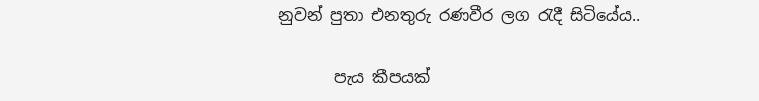නුවන් පුතා එනතුරු රණවීර ලග රැදී සිටියේය..

       පැය කීපයක්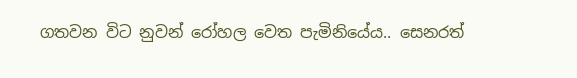ගතවන විට නුවන් රෝහල වෙත පැමිනියේය.. සෙනරත්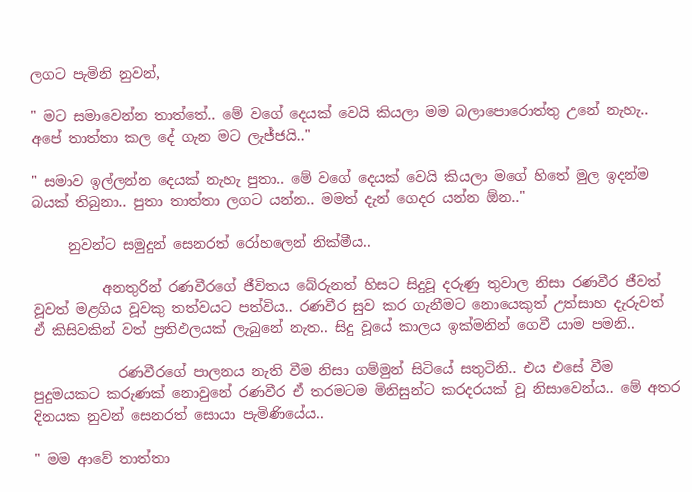ලගට පැමිනි නුවන්,

" මට සමාවෙන්න තාත්තේ.. මේ වගේ දෙයක් වෙයි කියලා මම බලාපොරොත්තු උනේ නැහැ.. අපේ තාත්තා කල දේ ගැන මට ලැජ්ජයි.."

" සමාව ඉල්ලන්න දෙයක් නැහැ පුතා.. මේ වගේ දෙයක් වෙයි කියලා මගේ හිතේ මුල ඉදන්ම බයක් තිබුනා.. පුතා තාත්තා ලගට යන්න.. මමත් දැන් ගෙදර යන්න ඕන.."

     නුවන්ට සමුදුන් සෙනරත් රෝහලෙන් නික්මීය..

          අනතුරින් රණවීරගේ ජීවිතය බේරුනත් හිසට සිදුවූ දරුණු තුවාල නිසා රණවීර ජීවත් වූවත් මළගිය වූවකු තත්වයට පත්විය.. රණවීර සුව කර ගැනීමට නොයෙකුත් උත්සාහ දැරුවත් ඒ කිසිවකින් වත් ප්‍රතිඵලයක් ලැබුනේ නැත.. සිදු වූයේ කාලය ඉක්මනින් ගෙවී යාම පමනි..

            රණවීරගේ පාලනය නැති වීම නිසා ගම්මුන් සිටියේ සතුටිනි.. එය එසේ වීම පුදුමයකට කරුණක් නොවුනේ රණවීර ඒ තරමටම මිනිසුන්ට කරදරයක් වූ නිසාවෙන්ය.. මේ අතර දිනයක නුවන් සෙනරත් සොයා පැමිණියේය..

" මම ආවේ තාත්තා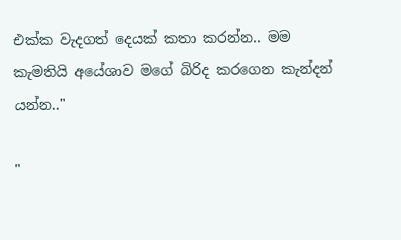එක්ක වැදගත් දෙයක් කතා කරන්න.. මම කැමතියි අයේශාව මගේ බිරිද කරගෙන කැන්දන් යන්න.."

"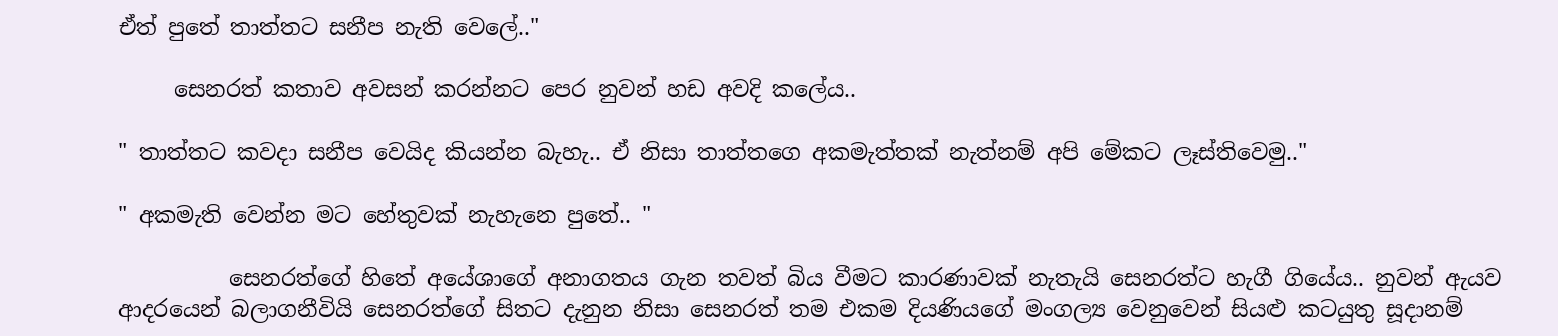ඒත් පුතේ තාත්තට සනීප නැති වෙලේ.."

     සෙනරත් කතාව අවසන් කරන්නට පෙර නුවන් හඩ අවදි කලේය..

" තාත්තට කවදා සනීප වෙයිද කියන්න බැහැ.. ඒ නිසා තාත්තගෙ අකමැත්තක් නැත්නම් අපි මේකට ලෑස්තිවෙමු.."

" අකමැති වෙන්න මට හේතුවක් නැහැනෙ පුතේ.. "

          සෙනරත්ගේ හිතේ අයේශාගේ අනාගතය ගැන තවත් බිය වීමට කාරණාවක් නැතැයි සෙනරත්ට හැගී ගියේය.. නුවන් ඇයව ආදරයෙන් බලාගනීවියි සෙනරත්ගේ සිතට දැනුන නිසා සෙනරත් තම එකම දියණියගේ මංගල්‍ය වෙනුවෙන් සියළු කටයුතු සූදානම්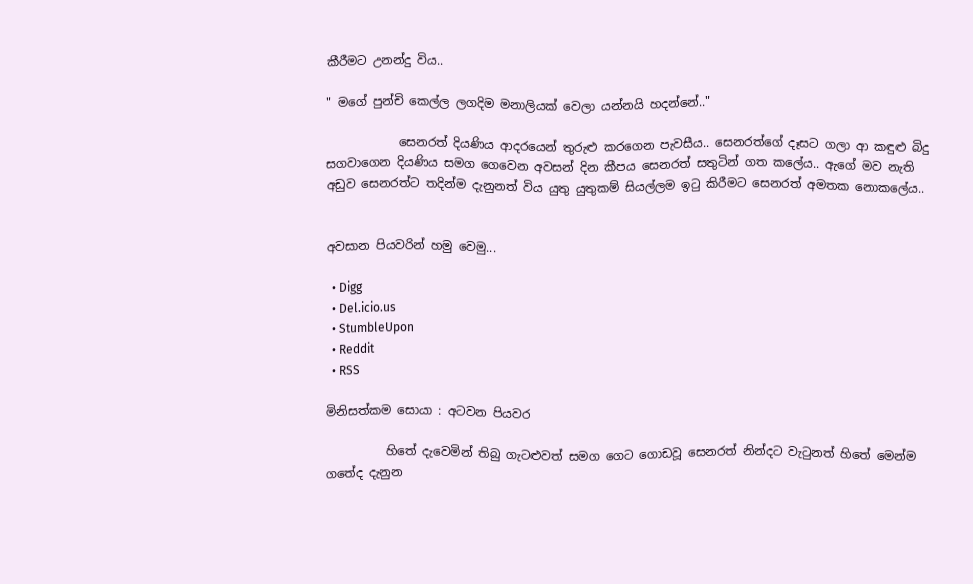කීරීමට උනන්දු විය..

" මගේ පුන්චි කෙල්ල ලගදිම මනාලියක් වෙලා යන්නයි හදන්නේ.."

            සෙනරත් දියණිය ආදරයෙන් තුරුළු කරගෙන පැවසීය.. සෙනරත්ගේ දෑසට ගලා ආ කඳුළු බිදු සගවාගෙන දියණිය සමග ගෙවෙන අවසන් දින කීපය සෙනරත් සතුටින් ගත කලේය.. ඇගේ මව නැති අඩුව සෙනරත්ට තදින්ම දැනුනත් විය යුතු යුතුකම් සියල්ලම ඉටු කිරීමට සෙනරත් අමතක නොකලේය..


අවසාන පියවරින් හමු වෙමු...

  • Digg
  • Del.icio.us
  • StumbleUpon
  • Reddit
  • RSS

මිනිසත්කම සොයා : අටවන පියවර

          හිතේ දැවෙමින් තිබු ගැටළුවත් සමග ගෙට ගොඩවූ සෙනරත් නින්දට වැටුනත් හිතේ මෙන්ම ගතේද දැනුන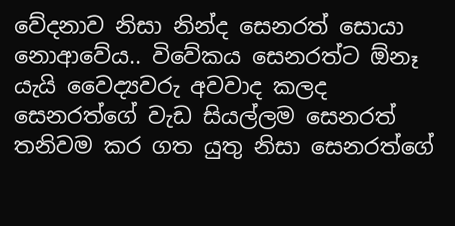වේදනාව නිසා නින්ද සෙනරත් සොයා නොආවේය.. විවේකය සෙනරත්ට ඕනෑ යැයි වෛද්‍යවරු අවවාද කලද සෙනරත්ගේ වැඩ සියල්ලම සෙනරත් තනිවම කර ගත යුතු නිසා සෙනරත්ගේ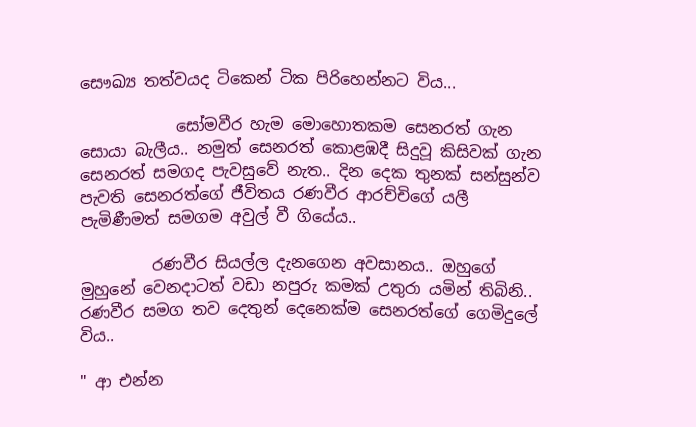සෞඛ්‍ය තත්වයද ටිකෙන් ටික පිරිහෙන්නට විය...

            සෝමවීර හැම මොහොතකම සෙනරත් ගැන සොයා බැලීය.. නමුත් සෙනරත් කොළඹදී සිදුවූ කිසිවක් ගැන සෙනරත් සමගද පැවසුවේ නැත.. දින දෙක තුනක් සන්සුන්ව පැවති සෙනරත්ගේ ජීවිතය රණවීර ආරච්චිගේ යලී පැමිණීමත් සමගම අවුල් වී ගියේය..

         රණවීර සියල්ල දැනගෙන අවසානය.. ඔහුගේ මුහුනේ වෙනදාටත් වඩා නපුරු කමක් උතුරා යමින් තිබිනි.. රණවීර සමග තව දෙතුන් දෙනෙක්ම සෙනරත්ගේ ගෙමිදුලේ විය..

" ආ එන්න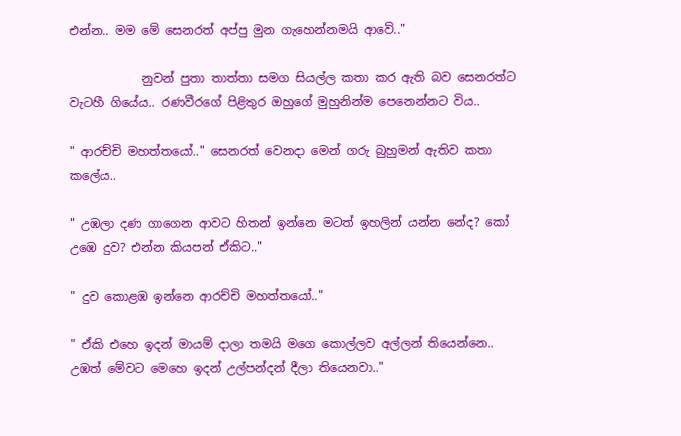එන්න.. මම මේ සෙනරත් අප්පු මුන ගැහෙන්නමයි ආවේ.."

            නුවන් පුතා තාත්තා සමග සියල්ල කතා කර ඇති බව සෙනරත්ට වැටහී ගියේය.. රණවීරගේ පිළිතුර ඔහුගේ මුහුනින්ම පෙනෙන්නට විය..

" ආරච්චි මහත්තයෝ.." සෙනරත් වෙනදා මෙන් ගරු බුහුමන් ඇතිව කතා කලේය..

" උඹලා දණ ගාගෙන ආවට හිතන් ඉන්නෙ මටත් ඉහලින් යන්න නේද? කෝ උඹෙ දුව? එන්න කියපන් ඒකිට.."

" දුව කොළඹ ඉන්නෙ ආරච්චි මහත්තයෝ.."

" ඒකි එහෙ ඉදන් මායම් දාලා තමයි මගෙ කොල්ලව අල්ලන් තියෙන්නෙ.. උඹත් මේවට මෙහෙ ඉදන් උල්පන්දන් දීලා තියෙනවා.."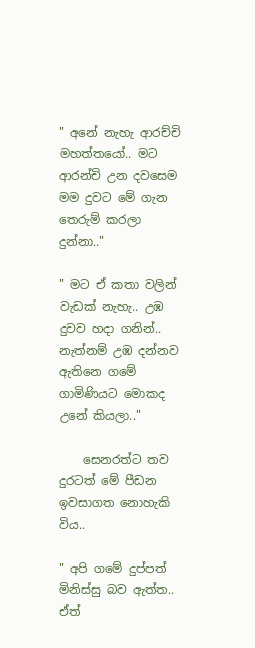" අනේ නැහැ ආරච්චි මහත්තයෝ.. මට ආරන්චි උන දවසෙම මම දුවට මේ ගැන තෙරුම් කරලා දුන්නා.."

" මට ඒ කතා වලින් වැඩක් නැහැ.. උඹ දුවව හදා ගනින්.. නැත්නම් උඹ දන්නව ඇතිනෙ ගමේ ගාමිණියට මොකද උනේ කියලා.."

    සෙනරත්ට තව දුරටත් මේ පීඩන ඉවසාගත නොහැකි විය..

" අපි ගමේ දුප්පත් මිනිස්සු බව ඇත්ත.. ඒත්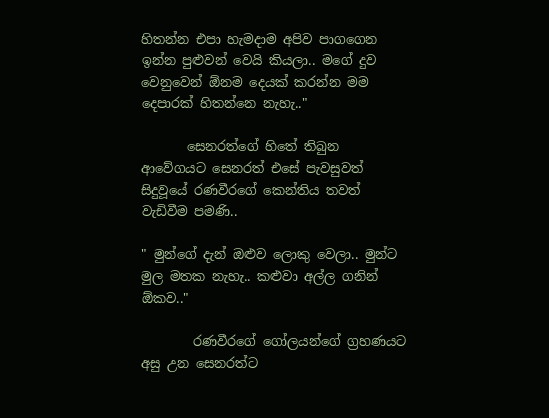හිතන්න එපා හැමදාම අපිව පාගගෙන ඉන්න පුළුවන් වෙයි කියලා.. මගේ දුව වෙනුවෙන් ඕනම දෙයක් කරන්න මම දෙපාරක් හිතන්නෙ නැහැ.."

       සෙනරත්ගේ හිතේ තිබුන ආවේගයට සෙනරත් එසේ පැවසුවත් සිදුවූයේ රණවීරගේ කෙන්තිය තවත් වැඩිවීම පමණි..

" මුන්ගේ දැන් ඔළුව ලොකු වෙලා.. මුන්ට මුල මතක නැහැ.. කළුවා අල්ල ගනින් ඕකව.."

        රණවීරගේ ගෝලයන්ගේ ග්‍රහණයට අසු උන සෙනරත්ට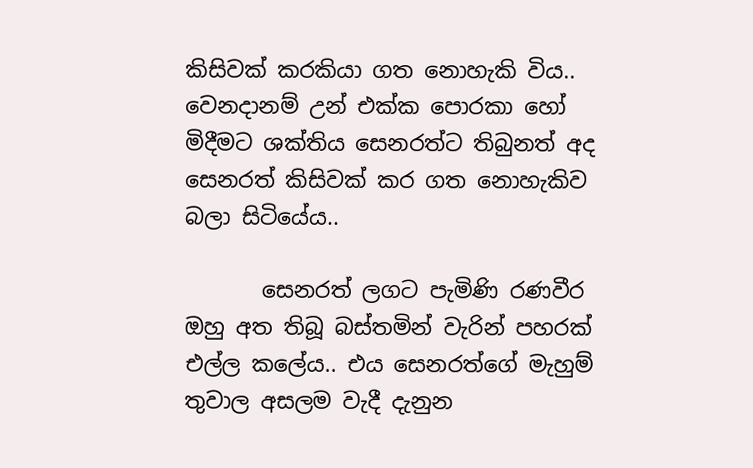කිසිවක් කරකියා ගත නොහැකි විය.. වෙනදානම් උන් එක්ක පොරකා හෝ මිදීමට ශක්තිය සෙනරත්ට තිබුනත් අද සෙනරත් කිසිවක් කර ගත නොහැකිව බලා සිටියේය..

       සෙනරත් ලගට පැමිණි රණවීර ඔහු අත තිබූ බස්තමින් වැරින් පහරක් එල්ල කලේය.. එය සෙනරත්ගේ මැහුම් තුවාල අසලම වැදී දැනුන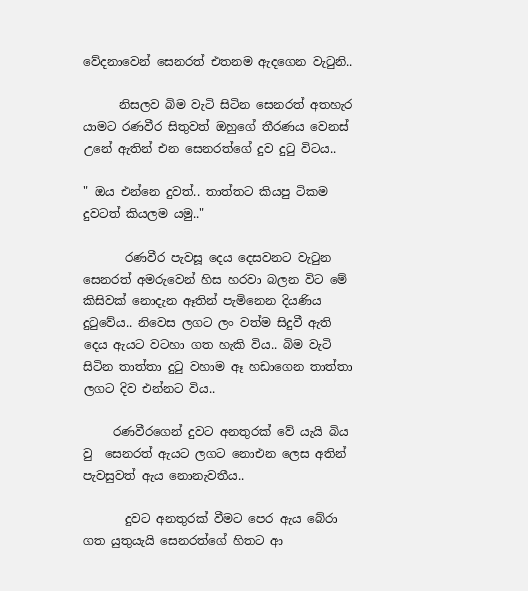වේදනාවෙන් සෙනරත් එතනම ඇදගෙන වැටුනි..

      නිසලව බිම වැටි සිටින සෙනරත් අතහැර යාමට රණවීර සිතුවත් ඔහුගේ තීරණය වෙනස් උනේ ඇතින් එන සෙනරත්ගේ දුව දුටු විටය..

" ඔය එන්නෙ දුවත්.. තාත්තට කියපු ටිකම දුවටත් කියලම යමු.."

       රණවීර පැවසූ දෙය දෙසවනට වැටුන සෙනරත් අමරුවෙන් හිස හරවා බලන විට මේ කිසිවක් නොදැන ඈතින් පැමිනෙන දියණිය දුටුවේය.. නිවෙස ලගට ලං වත්ම සිදුවී ඇති දෙය ඇයට වටහා ගත හැකි විය.. බිම වැටි සිටින තාත්තා දුටු වහාම ඈ හඩාගෙන තාත්තා ලගට දිව එන්නට විය..

     රණවීරගෙන් දුවට අනතුරක් වේ යැයි බිය වු  සෙනරත් ඇයට ලගට නොඑන ලෙස අතින් පැවසුවත් ඇය නොනැවතීය..

       දුවට අනතුරක් වීමට පෙර ඇය බේරා ගත යුතුයැයි සෙනරත්ගේ හිතට ආ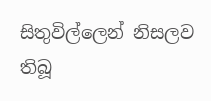සිතුවිල්ලෙන් නිසලව තිබූ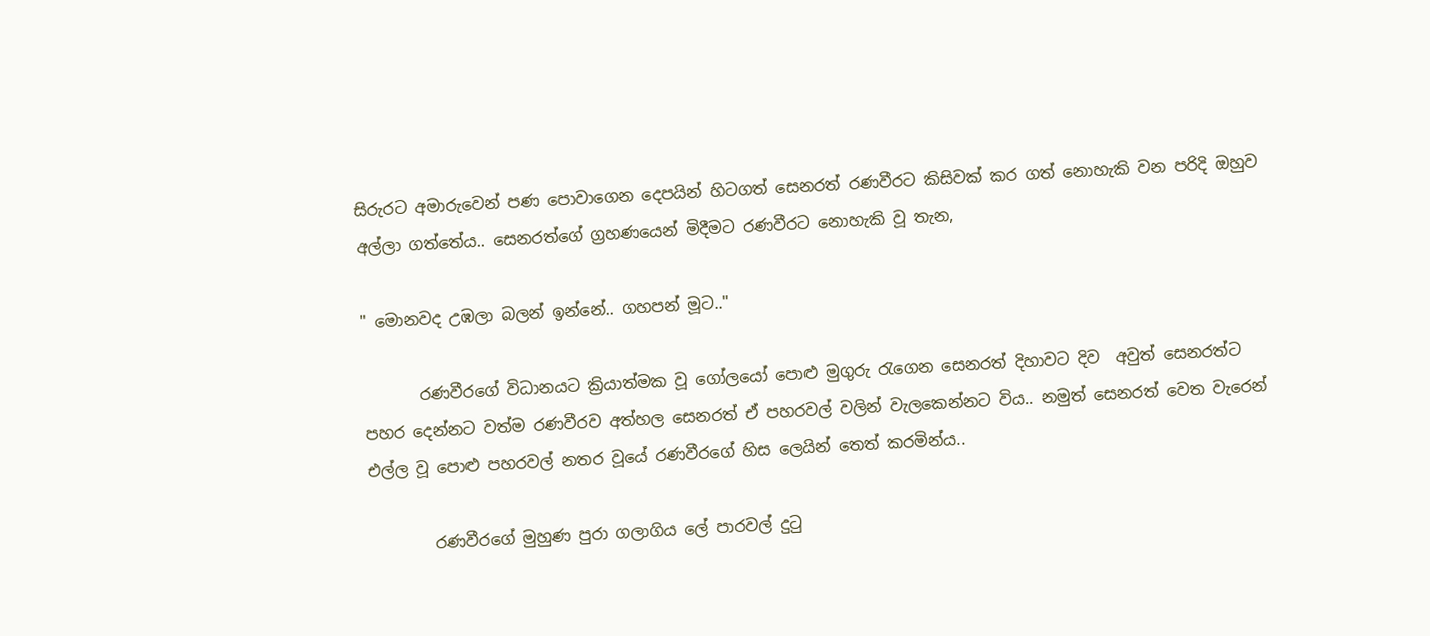සිරුරට අමාරුවෙන් පණ පොවාගෙන දෙපයින් හිටගත් සෙනරත් රණවීරට කිසිවක් කර ගත් නොහැකි වන පරිදි ඔහුව අල්ලා ගත්තේය.. සෙනරත්ගේ ග්‍රහණයෙන් මිදීමට රණවීරට නොහැකි වූ තැන,

" මොනවද උඹලා බලන් ඉන්නේ.. ගහපන් මූට.."

       රණවීරගේ විධානයට ක්‍රියාත්මක වූ ගෝලයෝ පොළු මුගුරු රැගෙන සෙනරත් දිහාවට දිව  අවුත් සෙනරත්ට පහර දෙන්නට වත්ම රණවීරව අත්හල සෙනරත් ඒ පහරවල් වලින් වැලකෙන්නට විය.. නමුත් සෙනරත් වෙත වැරෙන් එල්ල වූ පොළු පහරවල් නතර වූයේ රණවීරගේ හිස ලෙයින් තෙත් කරමින්ය..

        රණවීරගේ මුහුණ පුරා ගලාගිය ලේ පාරවල් දුටු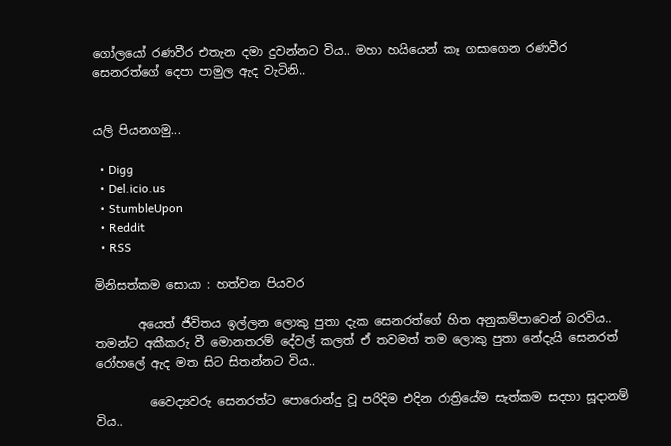ගෝලයෝ රණවීර එතැන දමා දුවන්නට විය.. මහා හයියෙන් කෑ ගසාගෙන රණවීර සෙනරත්ගේ දෙපා පාමුල ඇද වැටිනි..


යලි පියනගමු...

  • Digg
  • Del.icio.us
  • StumbleUpon
  • Reddit
  • RSS

මිනිසත්කම සොයා : හත්වන පියවර

       අයෙත් ජීවිතය ඉල්ලන ලොකු පුතා දැක සෙනරත්ගේ හිත අනුකම්පාවෙන් බරවිය.. තමන්ට අකීකරු වී මොනතරම් දේවල් කලත් ඒ තවමත් තම ලොකු පුතා නේදැයි සෙනරත් රෝහලේ ඇද මත සිට සිතන්නට විය..

         වෛද්‍යවරු සෙනරත්ට පොරොන්දු වූ පරිදිම එදින රාත්‍රියේම සැත්කම සදහා සූදානම් විය..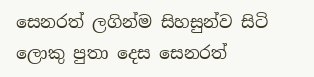සෙනරත් ලගින්ම සිහසුන්ව සිටි ලොකු පුතා දෙස සෙනරත්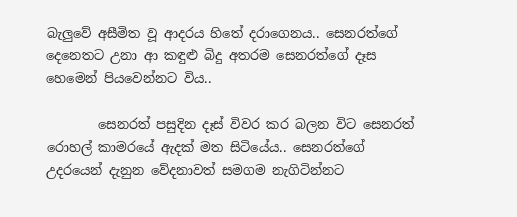බැලුවේ අසීමිත වූ ආදරය හිතේ දරාගෙනය.. සෙනරත්ගේ දෙනෙතට උනා ආ කඳුළු බිදු අතරම සෙනරත්ගේ දෑස හෙමෙන් පියවෙන්නට විය..

        සෙනරත් පසුදින දෑස් විවර කර බලන විට සෙනරත් රොහල් කාමරයේ ඇදක් මත සිටියේය.. සෙනරත්ගේ උදරයෙන් දැනුන වේදනාවත් සමගම නැගිටින්නට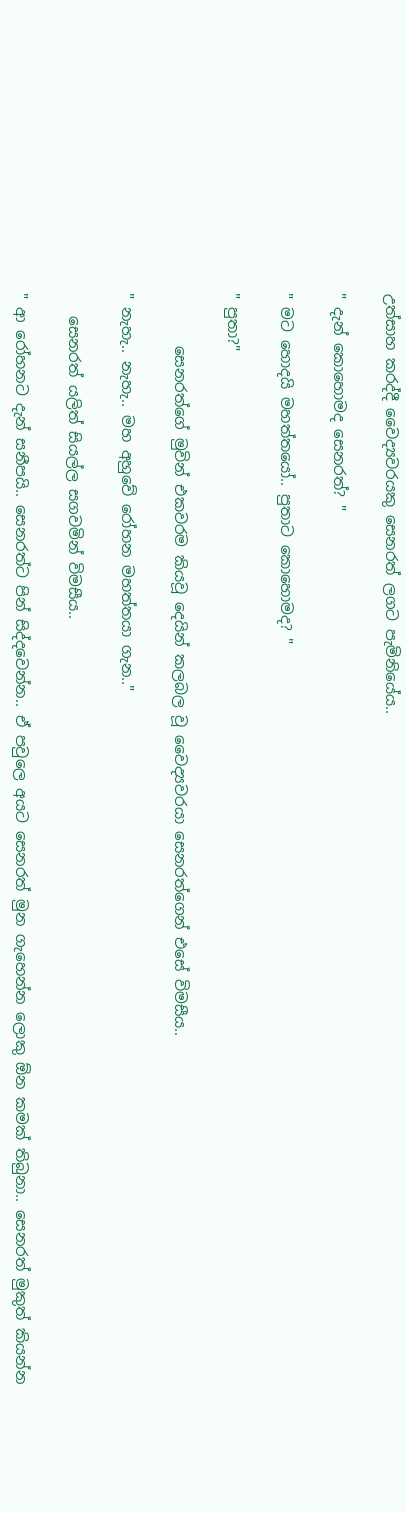උත්සාහ කරද්දී වෛද්‍යවරයකු සෙනරත් ලගට පැමිනියේය..

" දැන් කොහොමද සෙනරත්? "

" මට හොදයි මහත්තයෝ.. පුතාට කොහොමද? "

" පුතා?"

       සෙනරත්ගේ මුවින් එකවරම කියවූ දෙයින් කලබල වූ වෛද්‍යවරයා සෙනරත්ගෙන් එසේ විමසීය..

" නැහැ.. නැහැ.. මහ අහුවේ රෝහන මහත්තයා ගැන.."

   සෙනරත් යලිත් සියල්ල සගවමින් විමසීය..

" ආ රෝහනට දැන් සනීපයි.. සෙනරත්ට පින් සිද්දවෙන්න.. ඒ පවුලෙ අයට සෙනරත් මුන ගැහෙන්න ලොකු ඕන කමක් තිබුනා.. සෙනරත් මුකුත් කියන්න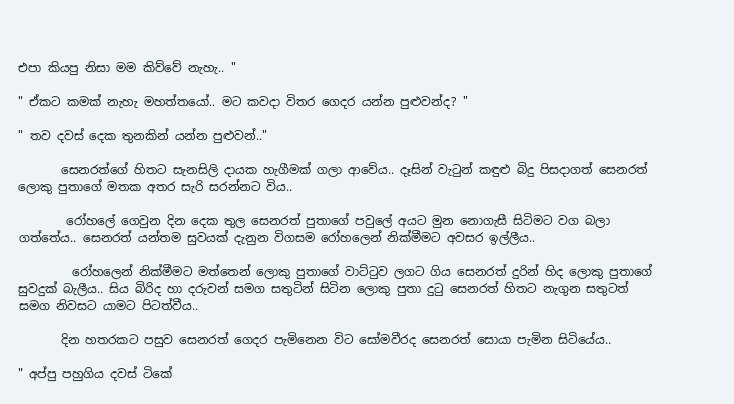එපා කියපු නිසා මම කිව්වේ නැහැ.. "

" ඒකට කමක් නැහැ මහත්තයෝ.. මට කවදා විතර ගෙදර යන්න පුළුවන්ද? "

" තව දවස් දෙක තුනකින් යන්න පුළුවන්.."

       සෙනරත්ගේ හිතට සැනසිලි දායක හැගීමක් ගලා ආවේය.. දෑසින් වැටුන් කඳුළු බිදු පිසදාගත් සෙනරත් ලොකු පුතාගේ මතක අතර සැරි සරන්නට විය..

        රෝහලේ ගෙවුන දින දෙක තුල සෙනරත් පුතාගේ පවුලේ අයට මුන නොගැසී සිටිමට වග බලා ගත්තේය.. සෙනරත් යන්තම සුවයක් දැනුන විගසම රෝහලෙන් නික්මීමට අවසර ඉල්ලීය..

         රෝහලෙන් නික්මීමට මත්තෙන් ලොකු පුතාගේ වාට්ටුව ලගට ගිය සෙනරත් දුරින් හිද ලොකු පුතාගේ සුවදුක් බැලීය.. සිය බිරිද හා දරුවන් සමග සතුටින් සිටින ලොකු පුතා දුටු සෙනරත් හිතට නැගුන සතුටත් සමග නිවසට යාමට පිටත්වීය..

       දින හතරකට පසුව සෙනරත් ගෙදර පැමිනෙන විට සෝමවීරද සෙනරත් සොයා පැමින සිටියේය..

" අප්පු පහුගිය දවස් ටිකේ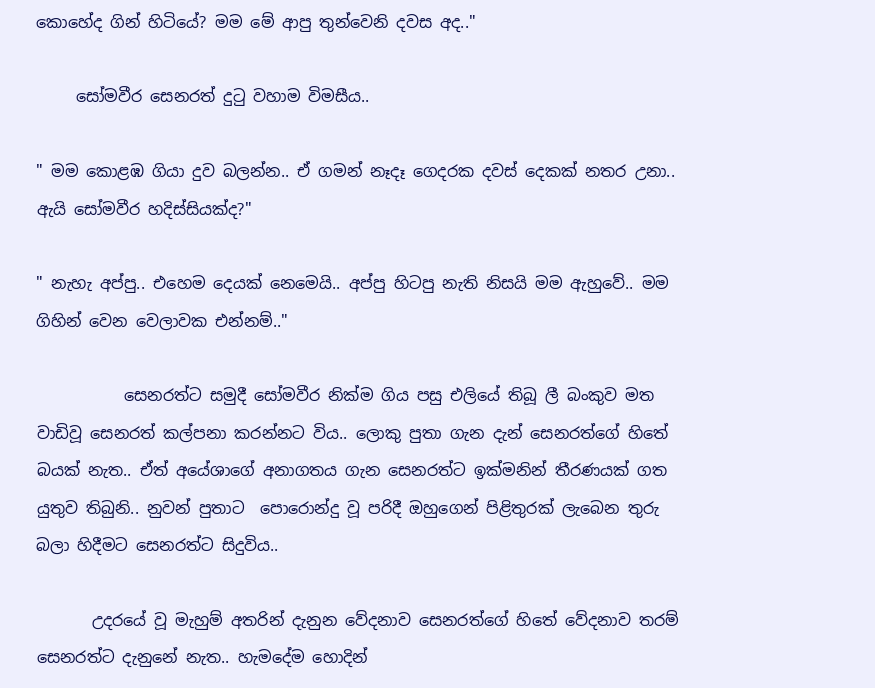කොහේද ගින් හිටියේ? මම මේ ආපු තුන්වෙනි දවස අද.."

     සෝමවීර සෙනරත් දුටු වහාම විමසීය..

" මම කොළඹ ගියා දුව බලන්න.. ඒ ගමන් නෑදෑ ගෙදරක දවස් දෙකක් නතර උනා.. ඇයි සෝමවීර හදිස්සියක්ද?"

" නැහැ අප්පු.. එහෙම දෙයක් නෙමෙයි.. අප්පු හිටපු නැති නිසයි මම ඇහුවේ.. මම ගිහින් වෙන වෙලාවක එන්නම්.."

           සෙනරත්ට සමුදී සෝමවීර නික්ම ගිය පසු එලියේ තිබූ ලී බංකුව මත වාඩිවූ සෙනරත් කල්පනා කරන්නට විය.. ලොකු පුතා ගැන දැන් සෙනරත්ගේ හිතේ බයක් නැත.. ඒත් අයේශාගේ අනාගතය ගැන සෙනරත්ට ඉක්මනින් තීරණයක් ගත යුතුව තිබුනි.. නුවන් පුතාට  පොරොන්දු වූ පරිදී ඔහුගෙන් පිළිතුරක් ලැබෙන තුරු බලා හිදීමට සෙනරත්ට සිදුවිය..

       උදරයේ වූ මැහුම් අතරින් දැනුන වේදනාව සෙනරත්ගේ හිතේ වේදනාව තරම් සෙනරත්ට දැනුනේ නැත.. හැමදේම හොදින්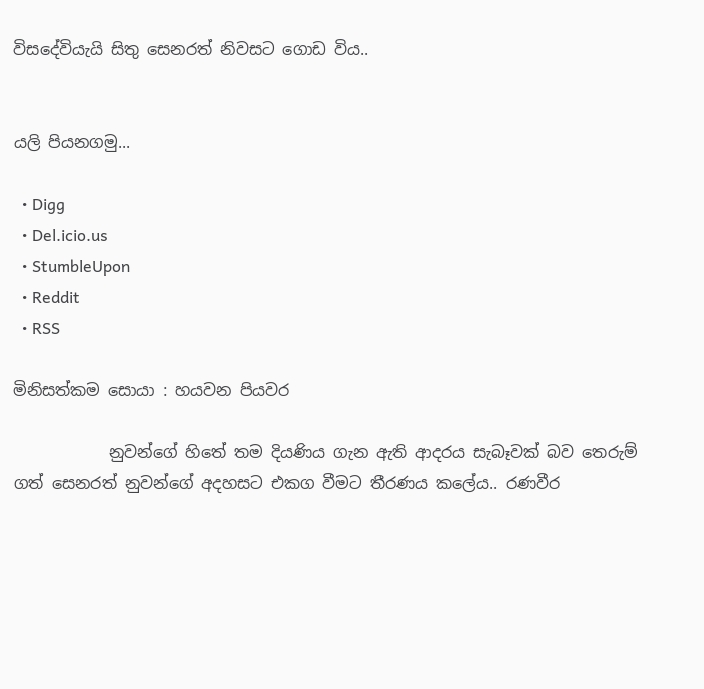විසදේවියැයි සිතු සෙනරත් නිවසට ගොඩ විය..


යලි පියනගමු...

  • Digg
  • Del.icio.us
  • StumbleUpon
  • Reddit
  • RSS

මිනිසත්කම සොයා : හයවන පියවර

            නුවන්ගේ හිතේ තම දියණිය ගැන ඇති ආදරය සැබෑවක් බව තෙරුම් ගත් සෙනරත් නුවන්ගේ අදහසට එකග වීමට තීරණය කලේය.. රණවීර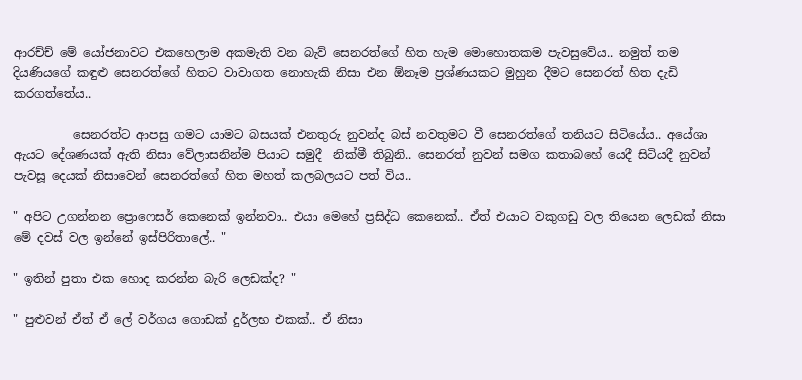ආරච්ච් මේ යෝජනාවට එකහෙලාම අකමැති වන බැව් සෙනරත්ගේ හිත හැම මොහොතකම පැවසුවේය.. නමුත් තම දියණියගේ කඳුළු සෙනරත්ගේ හිතට වාවාගත නොහැකි නිසා එන ඕනෑම ප්‍රශ්ණයකට මුහුන දීමට සෙනරත් හිත දැඩි කරගත්තේය..

          සෙනරත්ට ආපසු ගමට යාමට බසයක් එනතුරු නුවන්ද බස් නවතුමට වී සෙනරත්ගේ තනියට සිටියේය.. අයේශා ඇයට දේශණයක් ඇති නිසා වේලාසනින්ම පියාට සමුදී  නික්මී තිබුනි.. සෙනරත් නුවන් සමග කතාබහේ යෙදී සිටියදී නුවන් පැවසූ දෙයක් නිසාවෙන් සෙනරත්ගේ හිත මහත් කලබලයට පත් විය..

" අපිට උගන්නන ප්‍රොෆෙසර් කෙනෙක් ඉන්නවා.. එයා මෙහේ ප්‍රසිද්ධ කෙනෙක්.. ඒත් එයාට වකුගඩු වල තියෙන ලෙඩක් නිසා මේ දවස් වල ඉන්නේ ඉස්පිරිතාලේ.. "

" ඉතින් පුතා එක හොද කරන්න බැරි ලෙඩක්ද? "

" පුළුවන් ඒත් ඒ ලේ වර්ගය ගොඩක් දුර්ලභ එකක්.. ඒ නිසා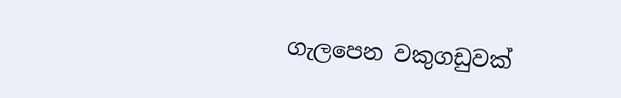ගැලපෙන වකුගඩුවක්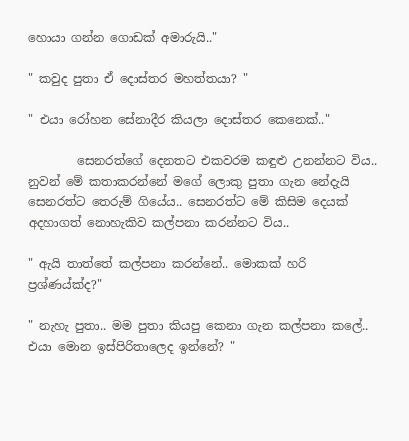හොයා ගන්න ගොඩක් අමාරුයි.."

" කවුද පුතා ඒ දොස්තර මහත්තයා? "

" එයා රෝහන සේනාදීර කියලා දොස්තර කෙනෙක්.."

        සෙනරත්ගේ දෙනතට එකවරම කඳුළු උනන්නට විය.. නුවන් මේ කතාකරන්නේ මගේ ලොකු පුතා ගැන නේදැයි සෙනරත්ට තෙරුම් ගියේය.. සෙනරත්ට මේ කිසිම දෙයක් අදහාගත් නොහැකිව කල්පනා කරන්නට විය..

" ඇයි තාත්තේ කල්පනා කරන්නේ.. මොකක් හරි ප්‍රශ්ණය්ක්ද?"

" නැහැ පුතා.. මම පුතා කියපු කෙනා ගැන කල්පනා කලේ.. එයා මොන ඉස්පිරිතාලෙද ඉන්නේ? "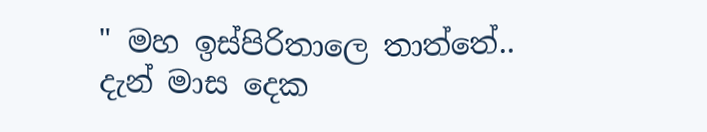" මහ ඉස්පිරිතාලෙ තාත්තේ.. දැන් මාස දෙක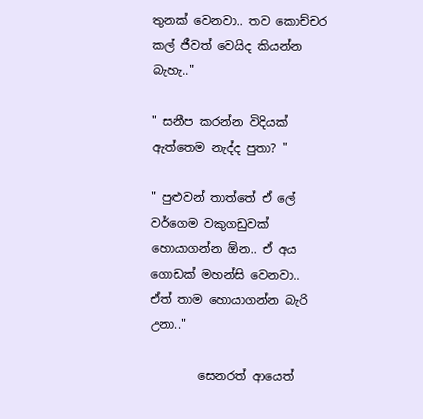තුනක් වෙනවා.. තව කොච්චර කල් ජීවත් වෙයිද කියන්න බැහැ.."

" සනීප කරන්න විදියක් ඇත්තෙම නැද්ද පුතා? "

" පුළුවන් තාත්තේ ඒ ලේ වර්ගෙම වකුගඩුවක් හොයාගන්න ඕන.. ඒ අය ගොඩක් මහන්සි වෙනවා.. ඒත් තාම හොයාගන්න බැරි උනා.."

        සෙනරත් ආයෙත්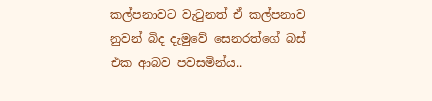කල්පනාවට වැටුනත් ඒ කල්පනාව නුවන් බිද දැමුවේ සෙනරත්ගේ බස් එක ආබව පවසමින්ය..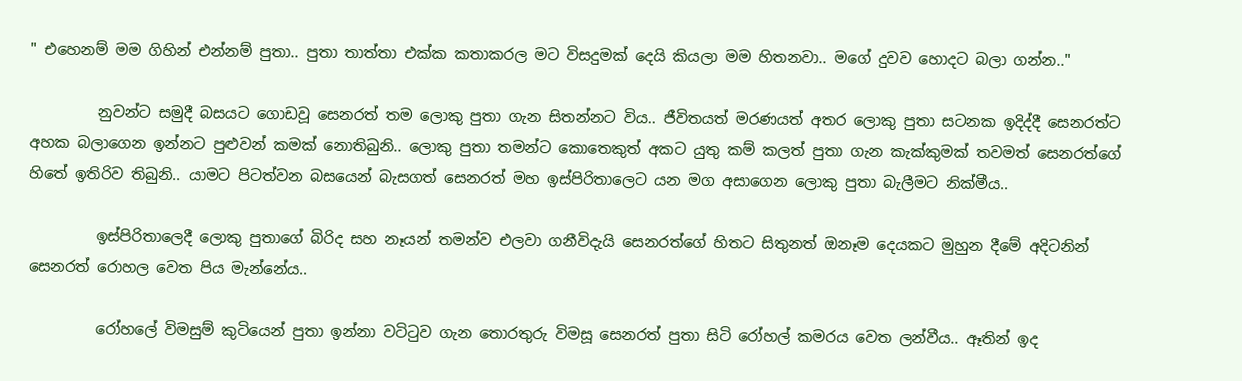" එහෙනම් මම ගිහින් එන්නම් පුතා.. පුතා තාත්තා එක්ක කතාකරල මට විසදුමක් දෙයි කියලා මම හිතනවා.. මගේ දුවව හොදට බලා ගන්න.."

         නුවන්ට සමුදී බසයට ගොඩවූ සෙනරත් තම ලොකු පුතා ගැන සිතන්නට විය.. ජීවිතයත් මරණයත් අතර ලොකු පුතා සටනක ඉදිද්දී සෙනරත්ට අහක බලාගෙන ඉන්නට පුළුවන් කමක් නොතිබුනි.. ලොකු පුතා තමන්ට කොතෙකුත් අකට යුතු කම් කලත් පුතා ගැන කැක්කුමක් තවමත් සෙනරත්ගේ හිතේ ඉතිරිව තිබුනි.. යාමට පිටත්වන බසයෙන් බැසගත් සෙනරත් මහ ඉස්පිරිතාලෙට යන මග අසාගෙන ලොකු පුතා බැලීමට නික්මීය..

         ඉස්පිරිතාලෙදී ලොකු පුතාගේ බිරිද සහ නෑයන් තමන්ව එලවා ගනීවිදැයි සෙනරත්ගේ හිතට සිතුනත් ඔනෑම දෙයකට මුහුන දීමේ අදිටනින් සෙනරත් රොහල වෙත පිය මැන්නේය..

         රෝහලේ විමසුම් කුටියෙන් පුතා ඉන්නා වටිටුව ගැන තොරතුරු විමසූ සෙනරත් පුතා සිටි රෝහල් කමරය වෙත ලන්වීය.. ඈතින් ඉද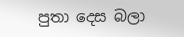පුතා දෙස බලා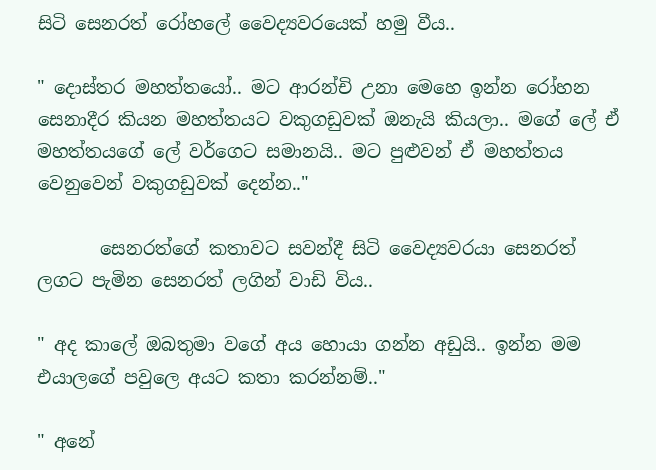සිටි සෙනරත් රෝහලේ වෛද්‍යවරයෙක් හමු වීය..

" දොස්තර මහත්තයෝ.. මට ආරන්චි උනා මෙහෙ ඉන්න රෝහන සෙනාදීර කියන මහත්තයට වකුගඩුවක් ඔනැයි කියලා.. මගේ ලේ ඒ මහත්තයගේ ලේ වර්ගෙට සමානයි.. මට පුළුවන් ඒ මහත්තය වෙනුවෙන් වකුගඩුවක් දෙන්න.."

       සෙනරත්ගේ කතාවට සවන්දී සිටි වෛද්‍යවරයා සෙනරත් ලගට පැමින සෙනරත් ලගින් වාඩි විය..

" අද කාලේ ඔබතුමා වගේ අය හොයා ගන්න අඩුයි.. ඉන්න මම එයාලගේ පවුලෙ අයට කතා කරන්නම්.."

" අනේ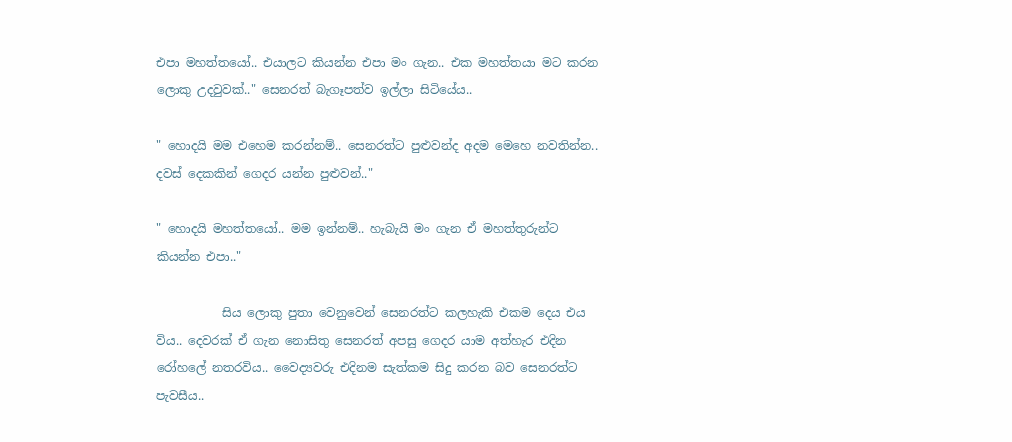එපා මහත්තයෝ.. එයාලට කියන්න එපා මං ගැන.. එක මහත්තයා මට කරන ලොකු උදවුවක්.." සෙනරත් බැගෑපත්ව ඉල්ලා සිටියේය..

" හොදයි මම එහෙම කරන්නම්.. සෙනරත්ට පුළුවන්ද අදම මෙහෙ නවතින්න.. දවස් දෙකකින් ගෙදර යන්න පුළුවන්.."

" හොදයි මහත්තයෝ.. මම ඉන්නම්.. හැබැයි මං ගැන ඒ මහත්තුරුන්ට කියන්න එපා.."

           සිය ලොකු පුතා වෙනුවෙන් සෙනරත්ට කලහැකි එකම දෙය එය විය.. දෙවරක් ඒ ගැන නොසිතු සෙනරත් අපසු ගෙදර යාම අත්හැර එදින රෝහලේ නතරවිය.. වෛද්‍යවරු එදිනම සැත්කම සිදු කරන බව සෙනරත්ට පැවසීය..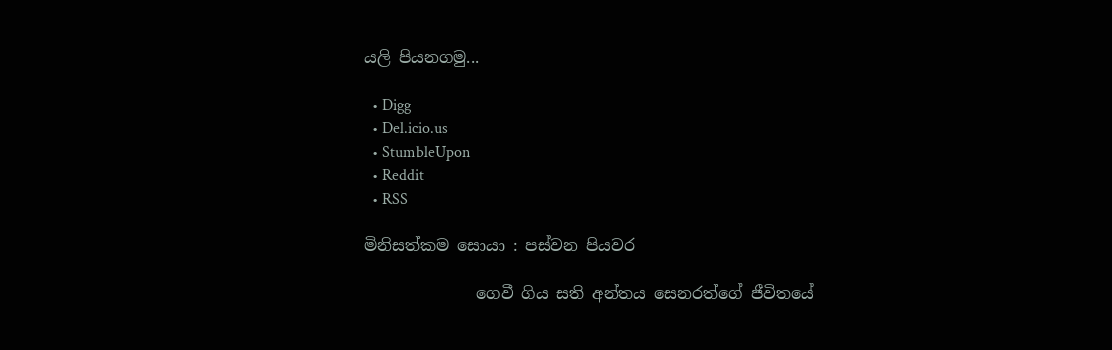යලි පියනගමු...

  • Digg
  • Del.icio.us
  • StumbleUpon
  • Reddit
  • RSS

මිනිසත්කම සොයා : පස්වන පියවර

              ගෙවී ගිය සති අන්තය සෙනරත්ගේ ජීවිතයේ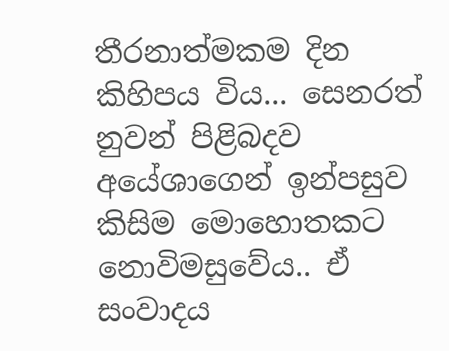තීරනාත්මකම දින කිහිපය විය... සෙනරත් නුවන් පිළිබදව අයේශාගෙන් ඉන්පසුව කිසිම මොහොතකට නොවිමසුවේය.. ඒ සංවාදය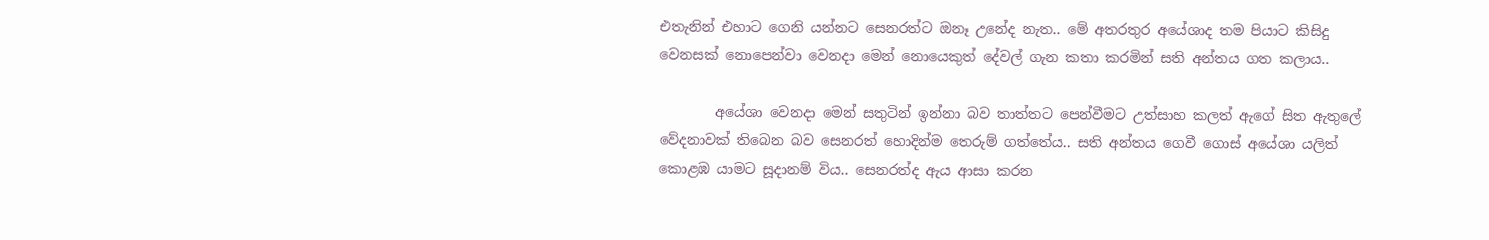එතැනින් එහාට ගෙනි යන්නට සෙනරත්ට ඔනෑ උනේද නැත.. මේ අතරතුර අයේශාද තම පියාට කිසිදු වෙනසක් නොපෙන්වා වෙනදා මෙන් නොයෙකුත් දේවල් ගැන කතා කරමින් සති අන්තය ගත කලාය..

        අයේශා වෙනදා මෙන් සතුටින් ඉන්නා බව තාත්තට පෙන්වීමට උත්සාහ කලත් ඇගේ සිත ඇතුලේ වේදනාවක් තිබෙන බව සෙනරත් හොදින්ම තෙරුම් ගත්තේය.. සති අන්තය ගෙවී ගොස් අයේශා යලිත් කොළඹ යාමට සූදානම් විය.. සෙනරත්ද ඇය ආසා කරන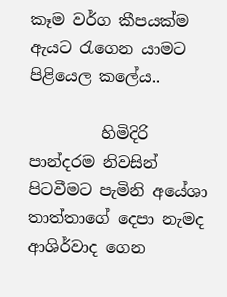කෑම වර්ග කීපයක්ම ඇයට රැගෙන යාමට පිළියෙල කලේය..

         හිමිදිරි පාන්දරම නිවසින් පිටවීමට පැමිනි අයේශා තාත්තාගේ දෙපා නැමද ආශිර්වාද ගෙන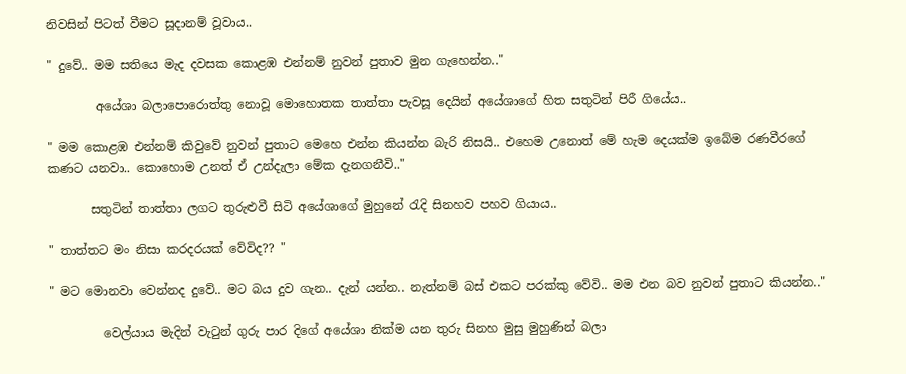නිවසින් පිටත් වීමට සූදානම් වූවාය..

" දුවේ.. මම සතියෙ මැද දවසක කොළඹ එන්නම් නුවන් පුතාව මුන ගැහෙන්න.."

        අයේශා බලාපොරොත්තු නොවූ මොහොතක තාත්තා පැවසූ දෙයින් අයේශාගේ හිත සතුටින් පිරී ගියේය..

" මම කොළඹ එන්නම් කිවුවේ නුවන් පුතාට මෙහෙ එන්න කියන්න බැරි නිසයි.. එහෙම උනොත් මේ හැම දෙයක්ම ඉබේම රණවීරගේ කණට යනවා.. කොහොම උනත් ඒ උන්දැලා මේක දැනගනීවි.."

       සතුටින් තාත්තා ලගට තුරුළුවී සිටි අයේශාගේ මුහුනේ රැදි සිනහව පහව ගියාය..

" තාත්තට මං නිසා කරදරයක් වේවිද?? "

" මට මොනවා වෙන්නද දුවේ.. මට බය දුව ගැන.. දැන් යන්න.. නැත්නම් බස් එකට පරක්කු වේවි.. මම එන බව නුවන් පුතාට කියන්න.."

         වෙල්යාය මැදින් වැටුන් ගුරු පාර දිගේ අයේශා නික්ම යන තුරු සිනහ මුසු මුහුණින් බලා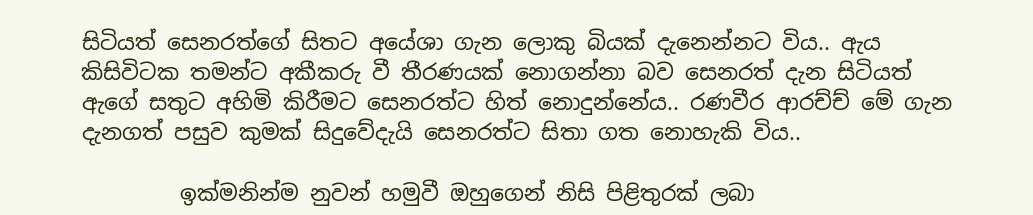සිටියත් සෙනරත්ගේ සිතට අයේශා ගැන ලොකු බියක් දැනෙන්නට විය.. ඇය කිසිවිටක තමන්ට අකීකරු වී තීරණයක් නොගන්නා බව සෙනරත් දැන සිටියත් ඇගේ සතුට අහිමි කිරීමට සෙනරත්ට හිත් නොදුන්නේය.. රණවීර ආරච්ච් මේ ගැන දැනගත් පසුව කුමක් සිදුවේදැයි සෙනරත්ට සිතා ගත නොහැකි විය..

         ඉක්මනින්ම නුවන් හමුවී ඔහුගෙන් නිසි පිළිතුරක් ලබා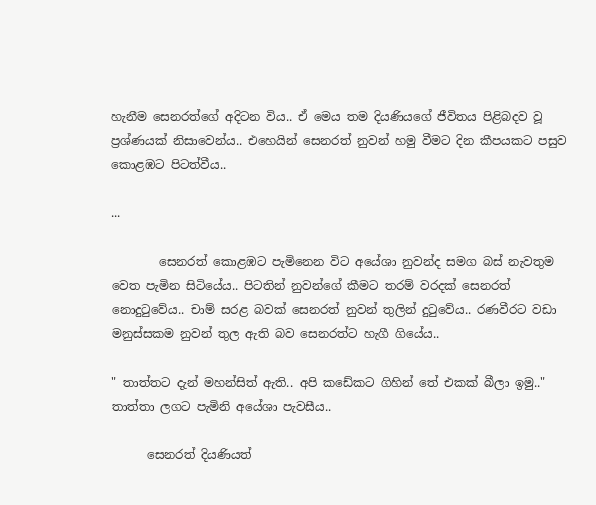හැනීම සෙනරත්ගේ අදිටන විය.. ඒ මෙය තම දියණියගේ ජීවිතය පිළිබදව වූ ප්‍රශ්ණයක් නිසාවෙන්ය.. එහෙයින් සෙනරත් නුවන් හමු වීමට දින කීපයකට පසුව කොළඹට පිටත්වීය..

...

        සෙනරත් කොළඹට පැමිනෙන විට අයේශා නුවන්ද සමග බස් නැවතුම වෙත පැමින සිටියේය.. පිටතින් නුවන්ගේ කීමට තරම් වරදක් සෙනරත් නොදුටුවේය.. චාම් සරළ බවක් සෙනරත් නුවන් තුලින් දුටුවේය.. රණවීරට වඩා මනුස්සකම නුවන් තුල ඇති බව සෙනරත්ට හැගී ගියේය..

" තාත්තට දැන් මහන්සිත් ඇති.. අපි කඩේකට ගිහින් තේ එකක් බීලා ඉමු.." තාත්තා ලගට පැමිනි අයේශා පැවසීය..

      සෙනරත් දියණියත්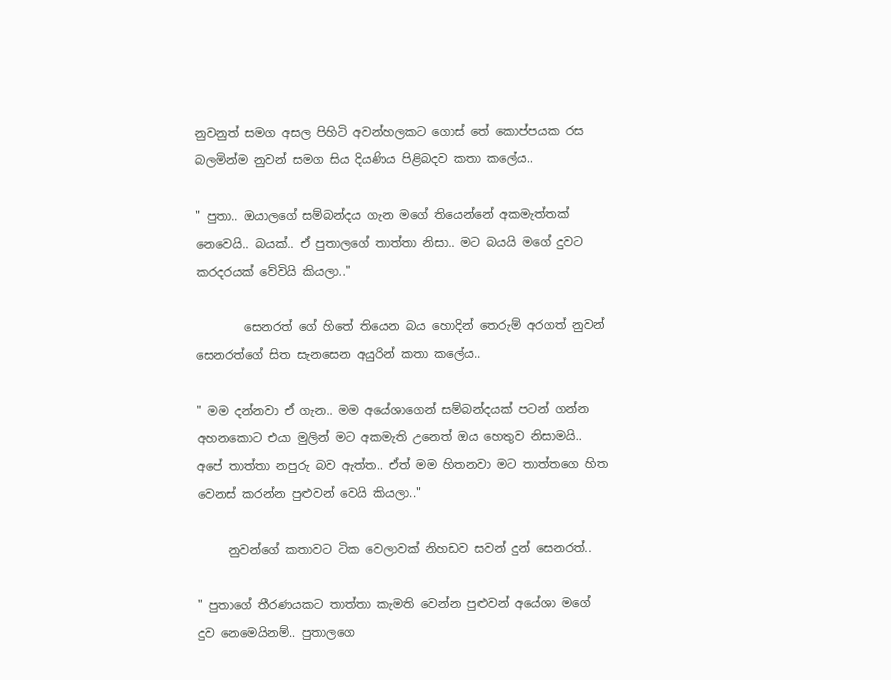නුවනුත් සමග අසල පිහිටි අවන්හලකට ගොස් තේ කොප්පයක රස බලමින්ම නුවන් සමග සිය දියණිය පිළිබදව කතා කලේය..

" පුතා.. ඔයාලගේ සම්බන්දය ගැන මගේ තියෙන්නේ අකමැත්තක් නෙවෙයි.. බයක්.. ඒ පුතාලගේ තාත්තා නිසා.. මට බයයි මගේ දුවට කරදරයක් වේවියි කියලා.."

        සෙනරත් ගේ හිතේ තියෙන බය හොදින් තෙරුම් අරගත් නුවන් සෙනරත්ගේ සිත සැනසෙන අයුරින් කතා කලේය..

" මම දන්නවා ඒ ගැන.. මම අයේශාගෙන් සම්බන්දයක් පටන් ගන්න අහනකොට එයා මුලින් මට අකමැති උනෙත් ඔය හෙතුව නිසාමයි.. අපේ තාත්තා නපුරු බව ඇත්ත.. ඒත් මම හිතනවා මට තාත්තගෙ හිත වෙනස් කරන්න පුළුවන් වෙයි කියලා.."

     නුවන්ගේ කතාවට ටික වෙලාවක් නිහඩව සවන් දුන් සෙනරත්..

" පුතාගේ තීරණයකට තාත්තා කැමති වෙන්න පුළුවන් අයේශා මගේ දුව නෙමෙයිනම්.. පුතාලගෙ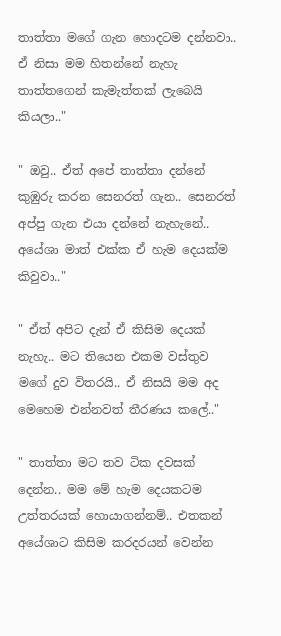තාත්තා මගේ ගැන හොදටම දන්නවා.. ඒ නිසා මම හිතන්නේ නැහැ තාත්තගෙන් කැමැත්තක් ලැබෙයි කියලා.."

" ඔවු.. ඒත් අපේ තාත්තා දන්නේ කුඹුරු කරන සෙනරත් ගැන.. සෙනරත් අප්පු ගැන එයා දන්නේ නැහැනේ.. අයේශා මාත් එක්ක ඒ හැම දෙයක්ම කිවුවා.."

" ඒත් අපිට දැන් ඒ කිසිම දෙයක් නැහැ.. මට තියෙන එකම වස්තුව මගේ දුව විතරයි.. ඒ නිසයි මම අද මෙහෙම එන්නවත් තීරණය කලේ.."

" තාත්තා මට තව ටික දවසක් දෙන්න.. මම මේ හැම දෙයකටම උත්තරයක් හොයාගන්නම්.. එතකන් අයේශාට කිසිම කරදරයන් වෙන්න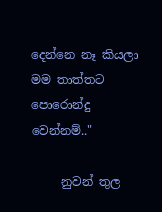දෙන්නෙ නෑ කියලා මම තාත්තට පොරොන්දු වෙන්නම්.."

     නුවන් තුල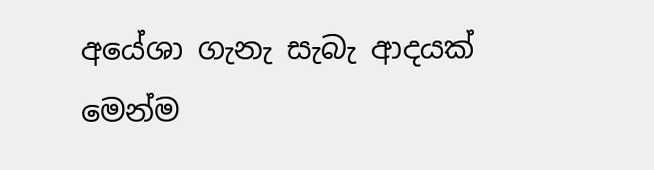අයේශා ගැනැ සැබැ ආදයක් මෙන්ම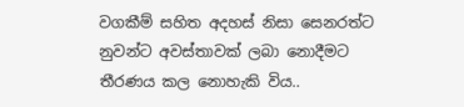වගකීම් සහිත අදහස් නිසා සෙනරත්ට නුවන්ට අවස්තාවක් ලබා නොදීමට තීරණය කල නොහැකි විය..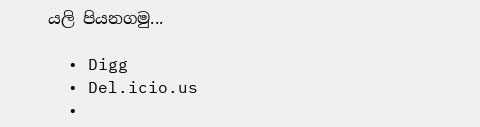යලි පියනගමු...

  • Digg
  • Del.icio.us
  •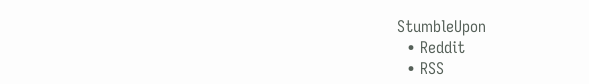StumbleUpon
  • Reddit
  • RSS